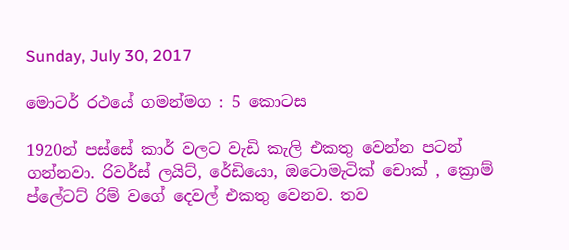Sunday, July 30, 2017

මොටර් රථයේ ගමන්මග : 5 කොටස

1920න් පස්සේ කාර් වලට වැඩි කැලි එකතු වෙන්න පටන් ගන්නවා. රිවර්ස් ලයිට්, රේඩියො, ඔටොමැටික් චොක් , ක්‍රොම් ප්ලේටට් රිම් වගේ දෙවල් එකතු වෙනව. තව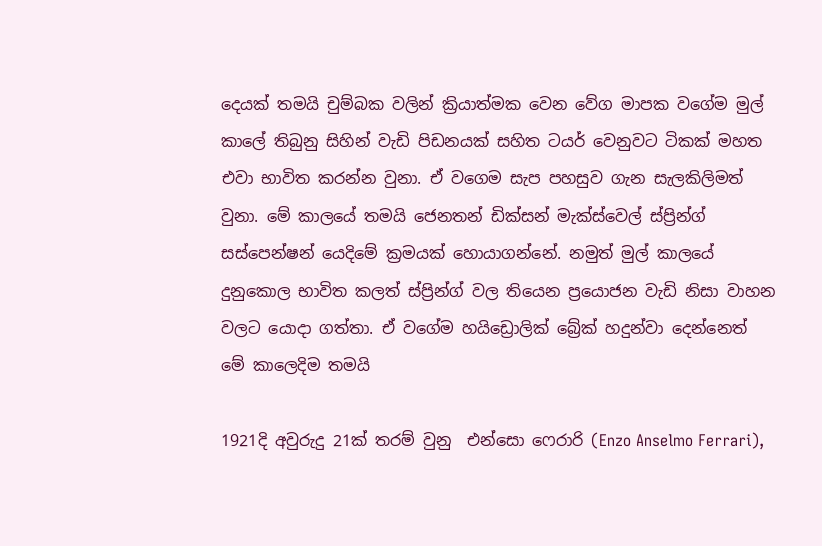දෙයක් තමයි චුම්බක වලින් ක්‍රියාත්මක වෙන වේග මාපක වගේම මුල් කාලේ තිබුනු සිහින් වැඩි පිඩනයක් සහිත ටයර් වෙනුවට ටිකක් මහත එවා භාවිත කරන්න වුනා. ඒ වගෙම සැප පහසුව ගැන සැලකිලිමත් වුනා. මේ කාලයේ තමයි ජෙනතන් ඩික්සන් මැක්ස්වෙල් ස්ප්‍රින්ග් සස්පෙන්ෂන් යෙදිමේ ක්‍රමයක් හොයාගන්නේ. නමුත් මුල් කාලයේ දුනුකොල භාවිත කලත් ස්ප්‍රින්ග් වල තියෙන ප්‍රයොජන වැඩි නිසා වාහන වලට යොදා ගත්තා. ඒ වගේම හයිඩ්‍රොලික් බ්‍රේක් හදුන්වා දෙන්නෙත් මේ කාලෙදිම තමයි

1921දි අවුරුදු 21ක් තරම් වුනු  එන්සො ෆෙරාරි (Enzo Anselmo Ferrari),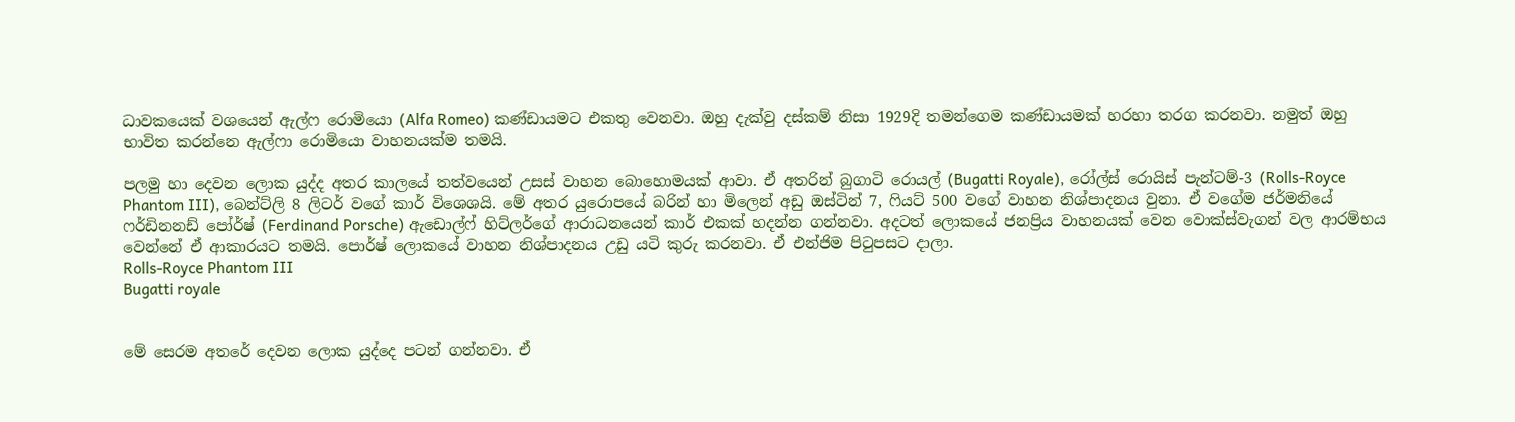ධාවකයෙක් වශයෙන් ඇල්ෆ රොමියො (Alfa Romeo) කණ්ඩායමට එකතු වෙනවා. ඔහු දැක්වු දස්කම් නිසා 1929දි තමන්ගෙම කණ්ඩායමක් හරහා තරග කරනවා. නමුත් ඔහු භාවිත කරන්නෙ ඇල්ෆා රොමියො වාහනයක්ම තමයි.

පලමු හා දෙවන ලොක යුද්ද අතර කාලයේ තත්වයෙන් උසස් වාහන බොහොමයක් ආවා. ඒ අතරින් බුගාටි රොයල් (Bugatti Royale), රෝල්ස් රොයිස් පැන්ටම්-3 (Rolls-Royce Phantom III), බෙන්ට්ලි 8 ලිටර් වගේ කාර් විශෙශයි. මේ අතර යුරොපයේ බරින් හා මිලෙන් අඩු ඔස්ටින් 7, ෆියට් 500 වගේ වාහන නිශ්පාදනය වුනා. ඒ වගේම ජර්මනියේ ෆර්ඩිනනඩ් පෝර්ෂ් (Ferdinand Porsche) ඇඩොල්ෆ් හිට්ලර්ගේ ආරාධනයෙන් කාර් එකක් හදන්න ගන්නවා. අදටත් ලොකයේ ජනප්‍රිය වාහනයක් වෙන වොක්ස්වැගන් වල ආරම්භය වෙන්නේ ඒ ආකාරයට තමයි. පොර්ෂ් ලොකයේ වාහන නිශ්පාදනය උඩු යටි කුරු කරනවා. ඒ එන්ජිම පිටුපසට දාලා.
Rolls-Royce Phantom III
Bugatti royale


මේ සෙරම අතරේ දෙවන ලොක යුද්දෙ පටන් ගන්නවා. ඒ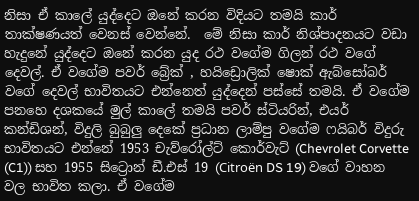නිසා ඒ කාලේ යුද්දෙට ඔනේ කරන විදියට තමයි කාර් තාක්ෂණයත් වෙනස් වෙන්නේ.  මේ නිසා කාර් නිශ්පාදනයට වඩා හැදුනේ යුද්දෙට ඔනේ කරන යුද රථ වගේම ගිලන් රථ වගේ දෙවල්. ඒ වගේම පවර් බ්‍රේක් , හයිඩ්‍රොලික් ෂොක් ඇබ්සෝබර් වගේ දෙවල් භාවිතයට එන්නෙත් යුද්දෙන් පස්සේ තමයි. ඒ වගේම පනහෙ දශකයේ මුල් කාලේ තමයි පවර් ස්ටියරින්, එයර් කන්ඩිශන්, විදුලි බුබුලු දෙකේ ප්‍රධාන ලාම්පු වගේම ෆයිබර් විදුරු භාවිතයට එන්නේ 1953 චැව්රෝල්ට් කොර්වැට් (Chevrolet Corvette (C1)) සහ 1955 සිට්‍රොන් ඩී.එස් 19 (Citroën DS 19) වගේ වාහන වල භාවිත කලා. ඒ වගේම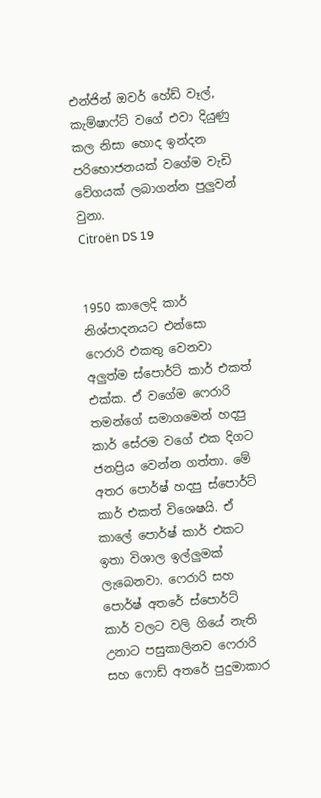එන්ජින් ඔවර් හේඩ් වෑල්, කැම්ෂාෆ්ට් වගේ එවා දියුණු කල නිසා හොද ඉන්දන පරිභොජනයක් වගේම වැඩි වේගයක් ලබාගන්න පුලුවන් වුනා.
Citroën DS 19


1950 කාලෙදි කාර් නිශ්පාදනයට එන්සො ෆෙරාරි එකතු වෙනවා අලුත්ම ස්පොර්ට් කාර් එකත් එක්ක. ඒ වගේම ෆෙරාරි තමන්ගේ සමාගමෙන් හදපු කාර් සේරම වගේ එක දිගට ජනප්‍රිය වෙන්න ගත්තා. මේ අතර පොර්ෂ් හදපු ස්පොර්ට් කාර් එකත් විශෙෂයි. ඒ කාලේ පොර්ෂ් කාර් එකට ඉතා විශාල ඉල්ලුමක් ලැබෙනවා. ෆෙරාරි සහ පොර්ෂ් අතරේ ස්පොර්ට් කාර් වලට වලි ගියේ නැති උනාට පසුකාලිනව ෆෙරාරි සහ ෆොඩ් අතරේ පුදුමාකාර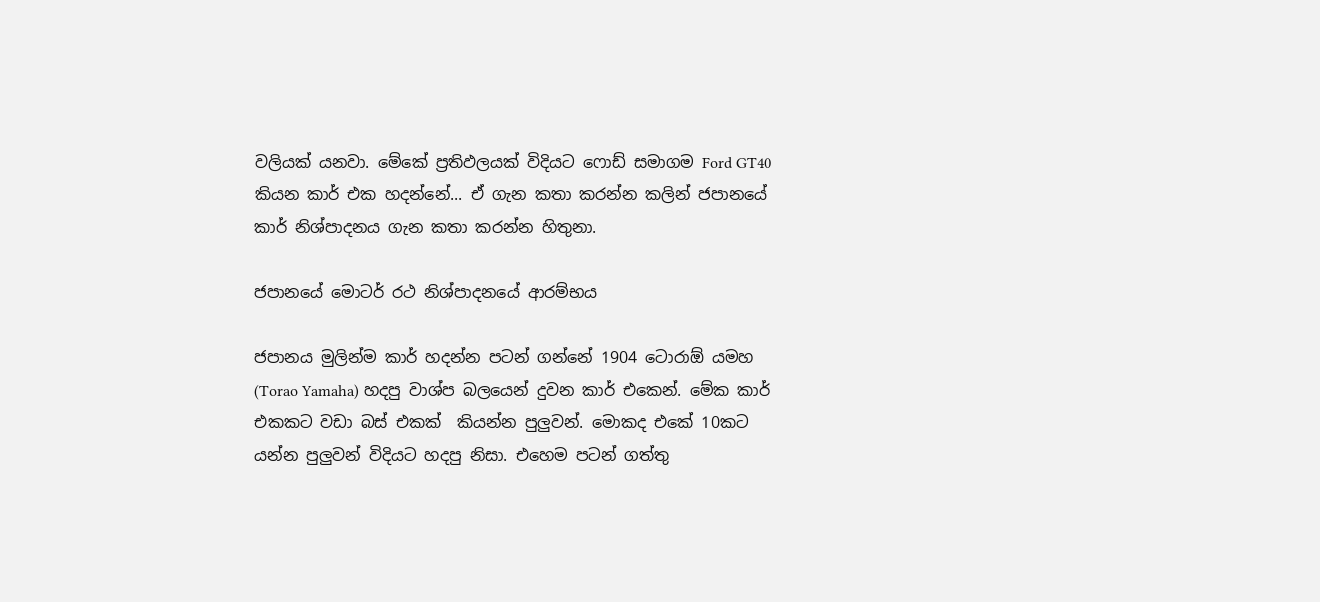වලියක් යනවා. මේකේ ප්‍රතිඵලයක් විදියට ෆොඩ් සමාගම Ford GT40 කියන කාර් එක හදන්නේ... ඒ ගැන කතා කරන්න කලින් ජපානයේ කාර් නිශ්පාදනය ගැන කතා කරන්න හිතුනා.

ජපානයේ මොටර් රථ නිශ්පාදනයේ ආරම්භය

ජපානය මුලින්ම කාර් හදන්න පටන් ගන්නේ 1904 ටොරාඕ යමහ (Torao Yamaha) හදපු වාශ්ප බලයෙන් දුවන කාර් එකෙන්. මේක කාර් එකකට වඩා බස් එකක්  කියන්න පුලුවන්. මොකද එකේ 10කට යන්න පුලුවන් විදියට හදපු නිසා. එහෙම පටන් ගත්තු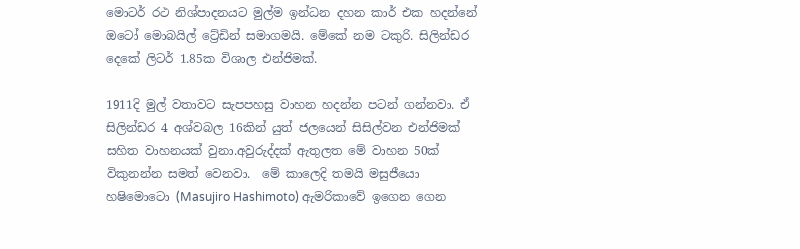මොටර් රථ නිශ්පාදනයට මුල්ම ඉන්ධන දහන කාර් එක හදන්නේ ඔටෝ මොබයිල් ට්‍රේඩින් සමාගමයි. මේකේ නම ටකුරි. සිලින්ඩර දෙකේ ලිටර් 1.85ක විශාල එන්ජිමක්.

1911දි මුල් වතාවට සැපපහසු වාහන හදන්න පටන් ගන්නවා. ඒ සිලින්ඩර 4 අශ්වබල 16කින් යුත් ජලයෙන් සිසිල්වන එන්ජිමක් සහිත වාහනයක් වුනා.අවුරුද්දක් ඇතුලත මේ වාහන 50ක් විකුනන්න සමත් වෙනවා.  මේ කාලෙදි තමයි මසුජීයො හෂිමොටො (Masujiro Hashimoto) ඇමරිකාවේ ඉගෙන ගෙන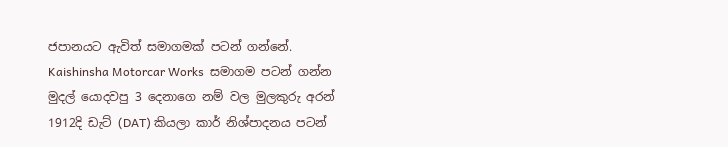ජපානයට ඇවිත් සමාගමක් පටන් ගන්නේ. Kaishinsha Motorcar Works  සමාගම පටන් ගන්න මුදල් යොදවපු 3 දෙනාගෙ නම් වල මුලකුරු අරන් 1912දි ඩැට් (DAT) කියලා කාර් නිශ්පාදනය පටන්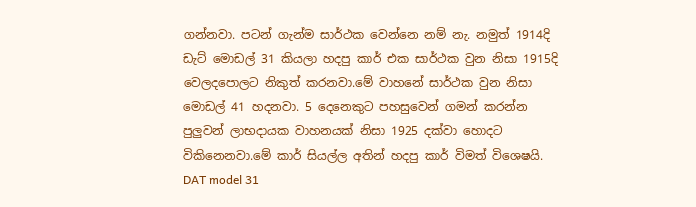ගන්නවා. පටන් ගැන්ම සාර්ථක වෙන්නෙ නම් නැ. නමුත් 1914දි ඩැට් මොඩල් 31 කියලා හදපු කාර් එක සාර්ථක වුන නිසා 1915දි වෙලදපොලට නිකුත් කරනවා.මේ වාහනේ සාර්ථක වුන නිසා මොඩල් 41 හදනවා. 5 දෙනෙකුට පහසුවෙන් ගමන් කරන්න පුලුවන් ලාභදායක වාහනයක් නිසා 1925 දක්වා හොදට විකිනෙනවා.මේ කාර් සියල්ල අතින් හදපු කාර් විමත් විශෙෂයි.
DAT model 31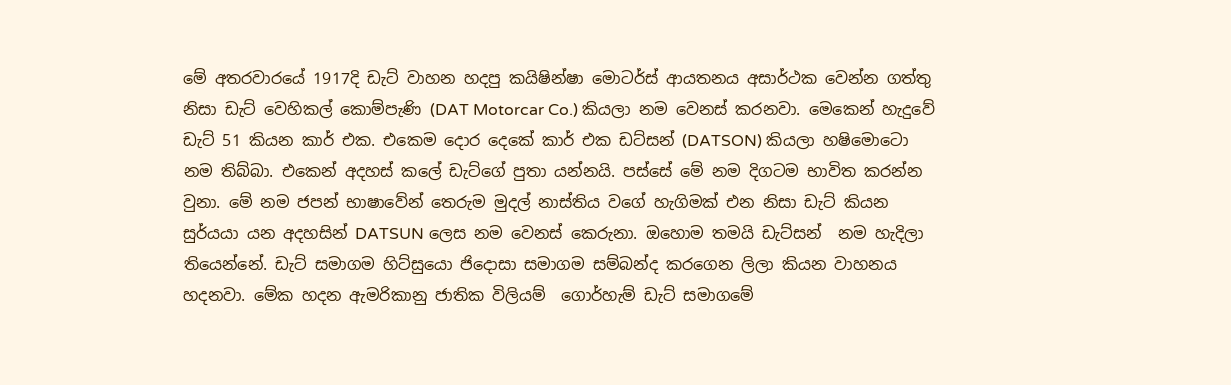මේ අතරවාරයේ 1917දි ඩැට් වාහන හදපු කයිෂින්ෂා මොටර්ස් ආයතනය අසාර්ථක වෙන්න ගත්තු නිසා ඩැට් වෙහිකල් කොම්පැණි (DAT Motorcar Co.) කියලා නම වෙනස් කරනවා. මෙකෙන් හැදුවේ ඩැට් 51 කියන කාර් එක. එකෙම දොර දෙකේ කාර් එක ඩට්සන් (DATSON) කියලා හෂිමොටො නම තිබ්බා. එකෙන් අදහස් කලේ ඩැට්ගේ පුතා යන්නයි. පස්සේ මේ නම දිගටම භාවිත කරන්න වුනා. මේ නම ජපන් භාෂාවේන් තෙරුම මුදල් නාස්තිය වගේ හැගිමක් එන නිසා ඩැට් කියන සුර්යයා යන අදහසින් DATSUN ලෙස නම වෙනස් කෙරුනා. ඔහොම තමයි ඩැට්සන්  නම හැදිලා තියෙන්නේ. ඩැට් සමාගම හිට්සුයො ජිදොසා සමාගම සම්බන්ද කරගෙන ලිලා කියන වාහනය හදනවා. මේක හදන ඇමරිකානු ජාතික විලියම්  ගොර්හැම් ඩැට් සමාගමේ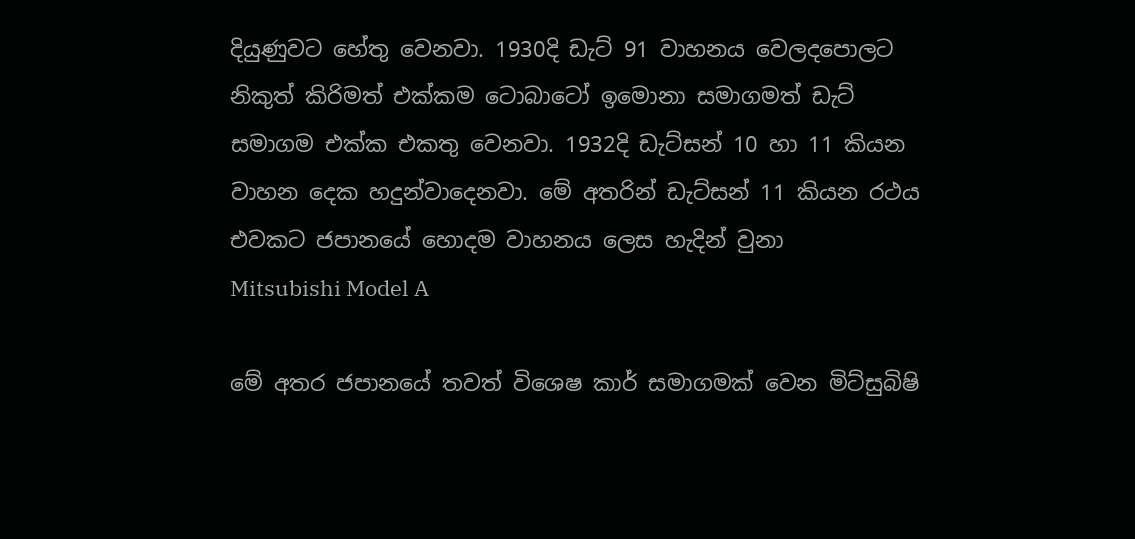දියුණුවට හේතු වෙනවා. 1930දි ඩැට් 91 වාහනය වෙලදපොලට නිකුත් කිරිමත් එක්කම ටොබාටෝ ඉමොනා සමාගමත් ඩැට් සමාගම එක්ක එකතු වෙනවා. 1932දි ඩැට්සන් 10 හා 11 කියන වාහන දෙක හදුන්වාදෙනවා. මේ අතරින් ඩැට්සන් 11 කියන රථය එවකට ජපානයේ හොදම වාහනය ලෙස හැදින් වුනා
Mitsubishi Model A

මේ අතර ජපානයේ තවත් විශෙෂ කාර් සමාගමක් වෙන මිට්සුබිෂි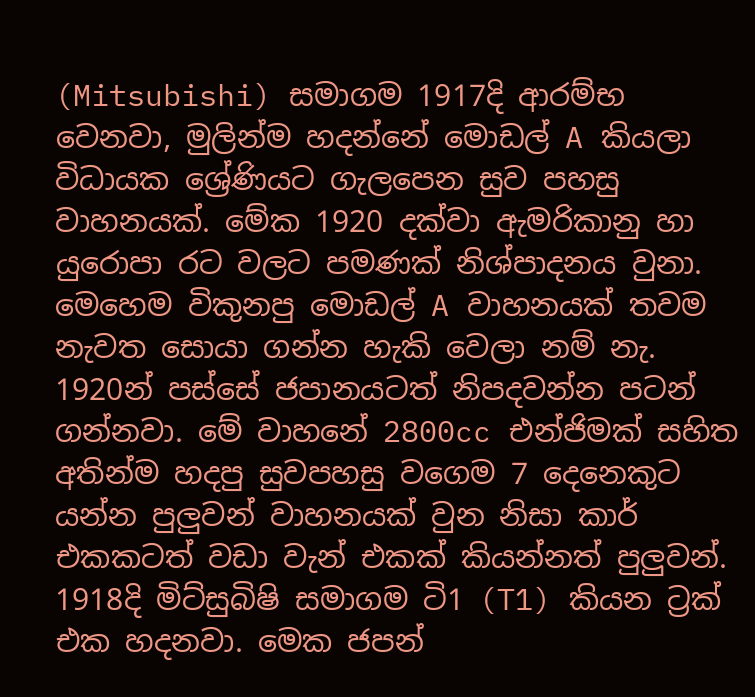(Mitsubishi) සමාගම 1917දි ආරම්භ වෙනවා, මුලින්ම හදන්නේ මොඩල් A කියලා විධායක ශ්‍රේණියට ගැලපෙන සුව පහසු වාහනයක්. මේක 1920 දක්වා ඇමරිකානු හා යුරොපා රට වලට පමණක් නිශ්පාදනය වුනා. මෙහෙම විකුනපු මොඩල් A වාහනයක් තවම නැවත සොයා ගන්න හැකි වෙලා නම් නැ. 1920න් පස්සේ ජපානයටත් නිපදවන්න පටන් ගන්නවා. මේ වාහනේ 2800cc එන්ජිමක් සහිත අතින්ම හදපු සුවපහසු වගෙම 7 දෙනෙකුට යන්න පුලුවන් වාහනයක් වුන නිසා කාර් එකකටත් වඩා වැන් එකක් කියන්නත් පුලුවන්. 1918දි මිට්සුබිෂි සමාගම ටි1 (T1) කියන ට්‍රක් එක හදනවා. මෙක ජපන්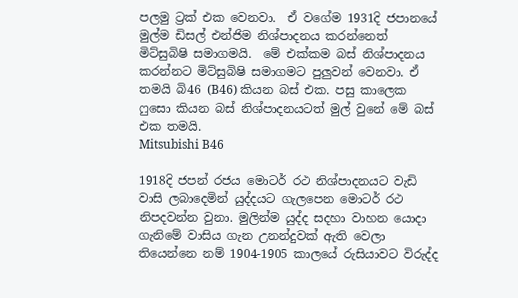පලමු ට්‍රක් එක වෙනවා.  ඒ වගේම 1931දි ජපානයේ මුල්ම ඩිසල් එන්ජිම නිශ්පාදනය කරන්නෙත් මිට්සුබිෂි සමාගමයි.  මේ එක්කම බස් නිශ්පාදනය කරන්නට මිට්සුබිෂි සමාගමට පුලුවන් වෙනවා. ඒ තමයි බි46 (B46) කියන බස් එක. පසු කාලෙක ෆුසො කියන බස් නිශ්පාදනයටත් මුල් වුනේ මේ බස් එක තමයි.
Mitsubishi B46

1918දි ජපන් රජය මොටර් රථ නිශ්පාදනයට වැඩි වාසි ලබාදෙමින් යුද්දයට ගැලපෙන මොටර් රථ නිපදවන්න වුනා. මුලින්ම යුද්ද සදහා වාහන යොදා ගැනිමේ වාසිය ගැන උනන්දුවක් ඇති වෙලා තියෙන්නෙ නම් 1904-1905 කාලයේ රුසියාවට විරුද්ද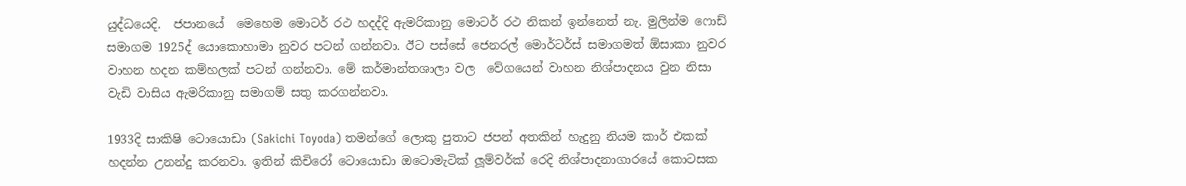යුද්ධයෙදි.  ජපානයේ  මෙහෙම මොටර් රථ හදද්දි ඇමරිකානු මොටර් රථ නිකන් ඉන්නෙත් නැ. මුලින්ම ෆොඩ් සමාගම 1925ද් යොකොහාමා නුවර පටන් ගන්නවා. ඊට පස්සේ ජෙනරල් මොර්ටර්ස් සමාගමත් ඕසාකා නුවර වාහන හදන කම්හලක් පටන් ගන්නවා. මේ කර්මාන්තශාලා වල  වේගයෙන් වාහන නිශ්පාදනය වුන නිසා  වැඩි වාසිය ඇමරිකානු සමාගම් සතු කරගන්නවා.

1933දි සාකිෂි ටොයොඩා (Sakichi Toyoda) තමන්ගේ ලොකු පුතාට ජපන් අතකින් හැදුනු නියම කාර් එකක් හදන්න උනන්දු කරනවා. ඉතින් කිචිරෝ ටොයොඩා ඔටොමැටික් ලූම්වර්ක් රෙදි නිශ්පාදනාගාරයේ කොටසක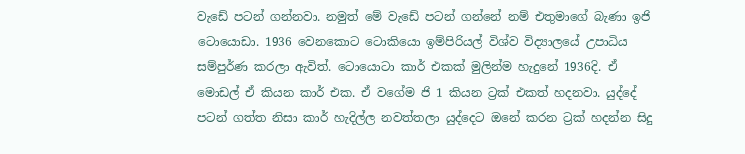වැඩේ පටන් ගන්නවා. නමුත් මේ වැඩේ පටන් ගන්නේ නම් එතුමාගේ බැණා ඉජි ටොයොඩා. 1936 වෙනකොට ටොකියො ඉම්පිරියල් විශ්ව විද්‍යාලයේ උපාධිය සම්පුර්ණ කරලා ඇවිත්. ටොයොටා කාර් එකක් මුලින්ම හැදුනේ 1936දි. ඒ මොඩල් ඒ කියන කාර් එක. ඒ වගේම ජි 1 කියන ට්‍රක් එකත් හදනවා. යුද්දේ පටන් ගත්ත නිසා කාර් හැදිල්ල නවත්තලා යුද්දෙට ඔනේ කරන ට්‍රක් හදන්න සිදු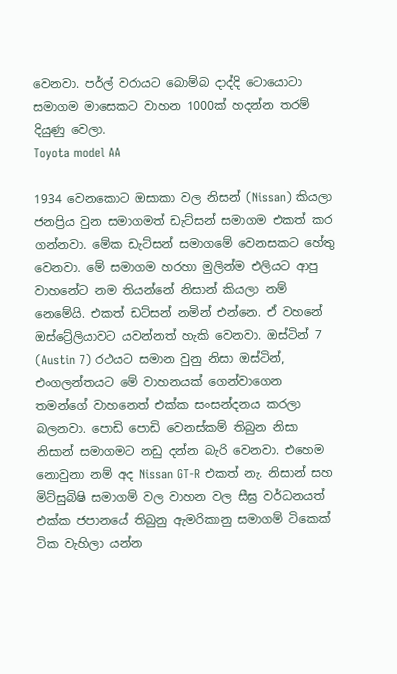වෙනවා. පර්ල් වරායට බොම්බ දාද්දි ටොයොටා සමාගම මාසෙකට වාහන 1000ක් හදන්න තරම් දියුණු වෙලා.
Toyota model AA

1934 වෙනකොට ඔසාකා වල නිසන් (Nissan) කියලා ජනප්‍රිය වුන සමාගමත් ඩැට්සන් සමාගම එකත් කර ගන්නවා. මේක ඩැට්සන් සමාගමේ වෙනසකට හේතු වෙනවා. මේ සමාගම හරහා මුලින්ම එලියට ආපු වාහනේට නම තියන්නේ නිසාන් කියලා නම් නෙමේයි. එකත් ඩට්සන් නමින් එන්නෙ. ඒ වහනේ ඔස්ට්‍රේලියාවට යවන්නත් හැකි වෙනවා. ඔස්ටින් 7 (Austin 7) රථයට සමාන වුනු නිසා ඔස්ටින්, එංගලන්තයට මේ වාහනයක් ගෙන්වාගෙන තමන්ගේ වාහනෙත් එක්ක සංසන්දනය කරලා බලනවා. පොඩි පොඩි වෙනස්කම් තිබුන නිසා නිසාන් සමාගමට නඩු දන්න බැරි වෙනවා. එහෙම නොවුනා නම් අද Nissan GT-R එකත් නැ. නිසාන් සහ මිට්සුබිෂි සමාගම් වල වාහන වල සීඝ්‍ර වර්ධනයත් එක්ක ජපානයේ තිබුනු ඇමරිකානු සමාගම් ටිකෙක් ටික වැහිලා යන්න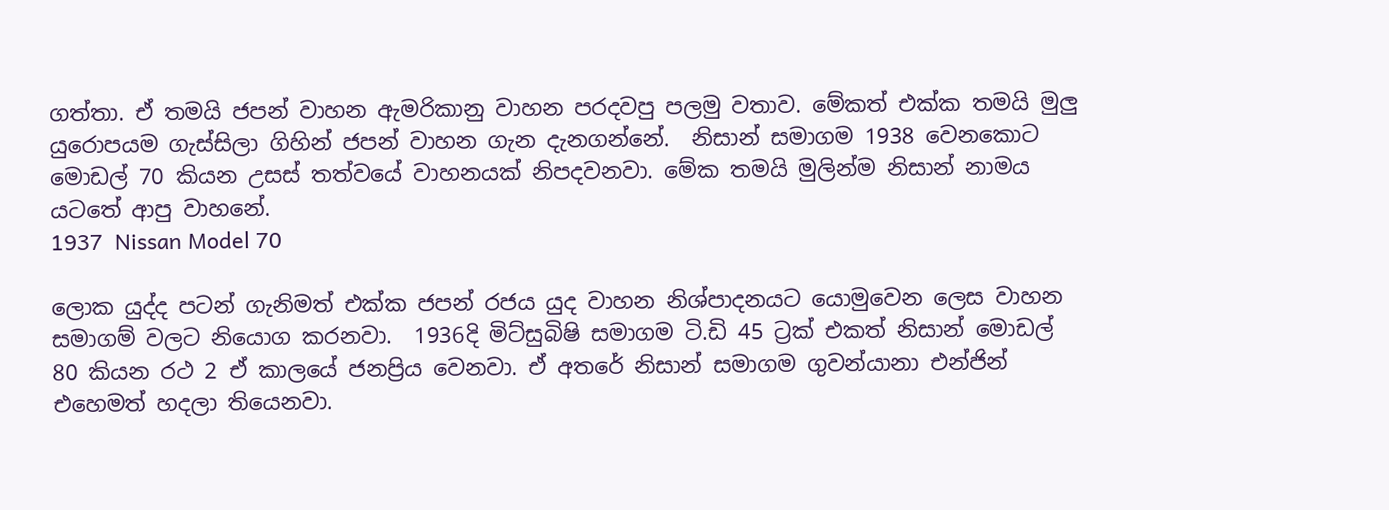ගත්තා. ඒ තමයි ජපන් වාහන ඇමරිකානු වාහන පරදවපු පලමු වතාව. මේකත් එක්ක තමයි මුලු යුරොපයම ගැස්සිලා ගිහින් ජපන් වාහන ගැන දැනගන්නේ.  නිසාන් සමාගම 1938 වෙනකොට මොඩල් 70 කියන උසස් තත්වයේ වාහනයක් නිපදවනවා. මේක තමයි මුලින්ම නිසාන් නාමය යටතේ ආපු වාහනේ.
1937  Nissan Model 70

ලොක යුද්ද පටන් ගැනිමත් එක්ක ජපන් රජය යුද වාහන නිශ්පාදනයට යොමුවෙන ලෙස වාහන සමාගම් වලට නියොග කරනවා.  1936දි මිට්සුබිෂි සමාගම ටි.ඩි 45 ට්‍රක් එකත් නිසාන් මොඩල් 80 කියන රථ 2 ඒ කාලයේ ජනප්‍රිය වෙනවා. ඒ අතරේ නිසාන් සමාගම ගුවන්යානා එන්ජින් එහෙමත් හදලා තියෙනවා.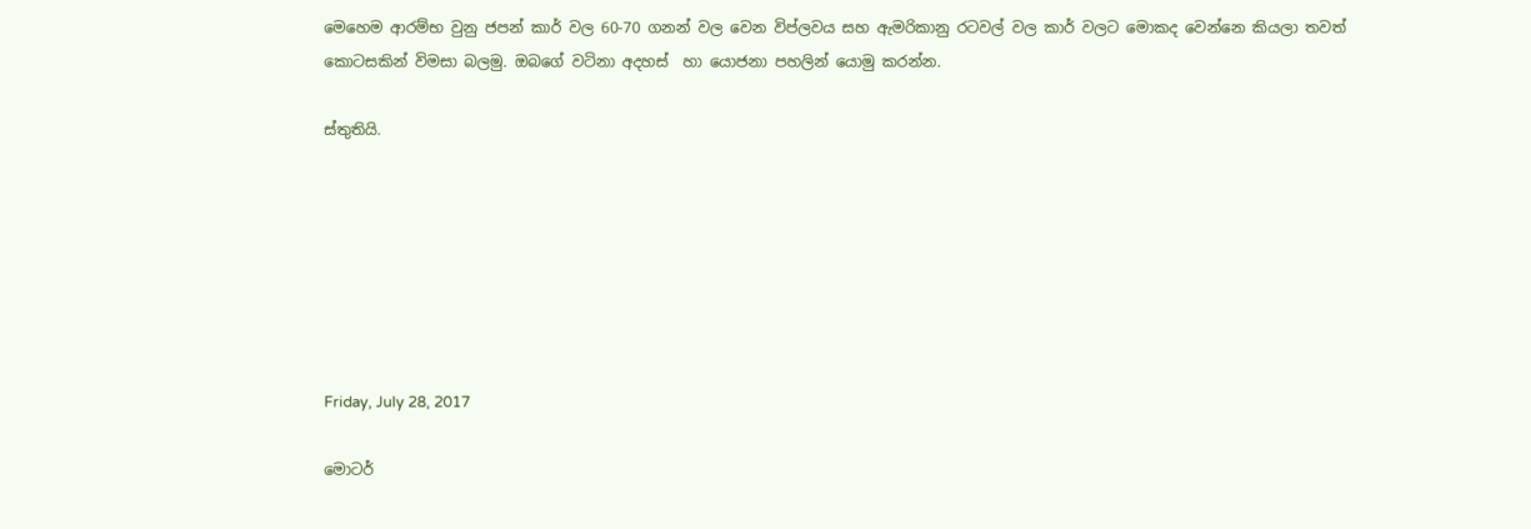මෙහෙම ආරම්භ වුනු ජපන් කාර් වල 60-70 ගනන් වල වෙන විප්ලවය සහ ඇමරිකානු රටවල් වල කාර් වලට මොකද වෙන්නෙ කියලා තවත් කොටසකින් විමසා බලමු. ඔබගේ වටිනා අදහස්  හා යොජනා පහලින් යොමු කරන්න.

ස්තුතියි.







Friday, July 28, 2017

මොටර්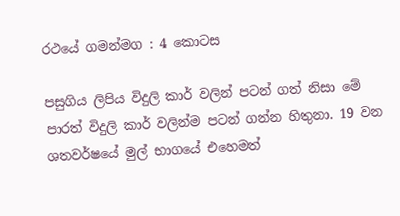රථයේ ගමන්මග : 4 කොටස

පසුගිය ලිපිය විදුලි කාර් වලින් පටන් ගත් නිසා මේ පාරත් විදුලි කාර් වලින්ම පටන් ගන්න හිතුනා. 19 වන ශතවර්ෂයේ මුල් භාගයේ එහෙමත්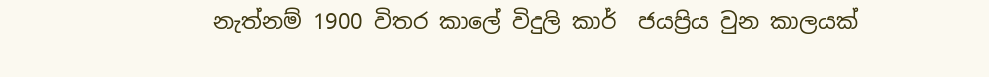නැත්නම් 1900 විතර කාලේ විදුලි කාර්  ජයප්‍රිය වුන කාලයක්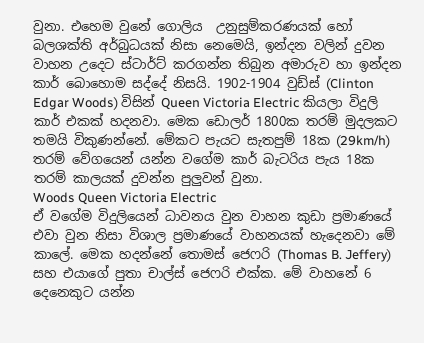වුනා. එහෙම වුනේ ගොලිය  උනුසුම්කරණයක් හෝ බලශක්ති අර්බුධයක් නිසා නෙමෙයි, ඉන්දන වලින් දුවන වාහන උදෙට ස්ටාර්ට් කරගන්න තිබුන අමාරුව හා ඉන්දන කාර් බොහොම සද්දේ නිසයි. 1902-1904 වුඩ්ස් (Clinton Edgar Woods) විසින් Queen Victoria Electric කියලා විදුලි කාර් එකක් හදනවා. මෙක ඩොලර් 1800ක තරම් මුදලකට තමයි විකුණන්නේ. මේකට පැයට සැතපුම් 18ක (29km/h) තරම් වේගයෙන් යන්න වගේම කාර් බැටරිය පැය 18ක තරම් කාලයක් දුවන්න පුලුවන් වුනා.
Woods Queen Victoria Electric
ඒ වගේම විදුලියෙන් ධාවනය වුන වාහන කුඩා ප්‍රමාණයේ එවා වුන නිසා විශාල ප්‍රමාණයේ වාහනයක් හැදෙනවා මේ කාලේ. මෙක හදන්නේ තොමස් ජෙෆරි (Thomas B. Jeffery) සහ එයාගේ පුතා චාල්ස් ජෙෆරි එක්ක. මේ වාහනේ 6 දෙනෙකුට යන්න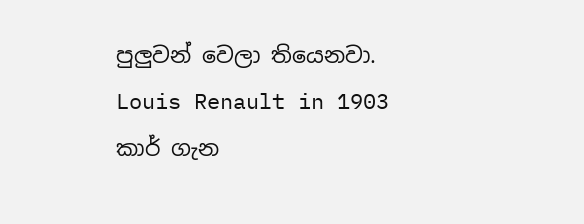පුලුවන් වෙලා තියෙනවා.
Louis Renault in 1903
කාර් ගැන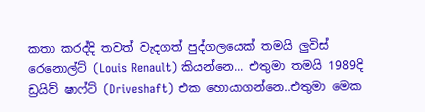කතා කරද්දි තවත් වැදගත් පුද්ගලයෙක් තමයි ලුවිස් රෙනොල්ට් (Louis Renault) කියන්නෙ... එතුමා තමයි 1989දි ඩ්‍රයිව් ෂාෆ්ට් (Driveshaft) එක හොයාගන්නෙ..එතුමා මෙක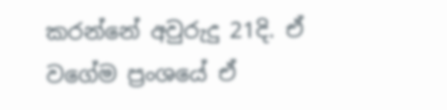කරන්නේ අවුරුදු 21දි. ඒ වගේම ප්‍රංශයේ ඒ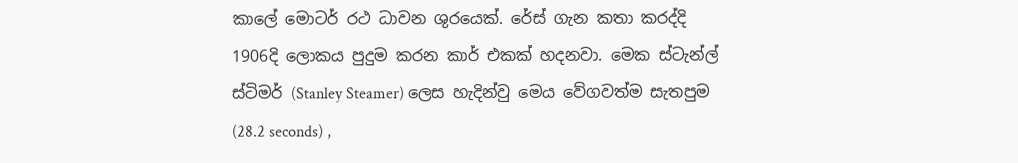කාලේ මොටර් රථ ධාවන ශුරයෙක්. රේස් ගැන කතා කරද්දි 1906දි ලොකය පුදුම කරන කාර් එකක් හදනවා. මෙක ස්ටැන්ල් ස්ටිමර් (Stanley Steamer) ලෙස හැදින්වු මෙය වේගවත්ම සැතපුම (28.2 seconds) ,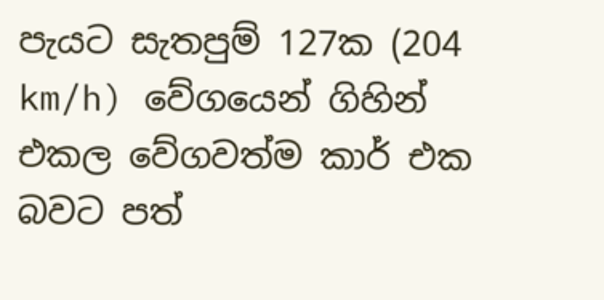පැයට සැතපුම් 127ක (204 km/h) වේගයෙන් ගිහින් එකල වේගවත්ම කාර් එක බවට පත්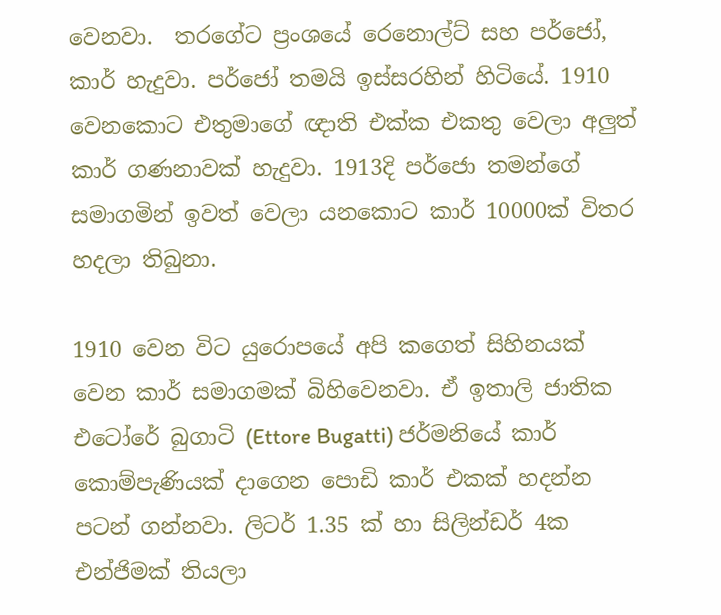වෙනවා.  තරගේට ප්‍රංශයේ රෙනොල්ට් සහ පර්ජෝ, කාර් හැදුවා. පර්ජෝ තමයි ඉස්සරහින් හිටියේ. 1910 වෙනකොට එතුමාගේ ඥාති එක්ක එකතු වෙලා අලුත් කාර් ගණනාවක් හැදුවා. 1913දි පර්ජො තමන්ගේ සමාගමින් ඉවත් වෙලා යනකොට කාර් 10000ක් විතර හදලා තිබුනා.

1910 වෙන විට යුරොපයේ අපි කගෙත් සිහිනයක් වෙන කාර් සමාගමක් බිහිවෙනවා. ඒ ඉතාලි ජාතික එටෝරේ බුගාටි (Ettore Bugatti) ජර්මනියේ කාර් කොම්පැණියක් දාගෙන පොඩි කාර් එකක් හදන්න පටන් ගන්නවා. ලිටර් 1.35 ක් හා සිලින්ඩර් 4ක එන්ජිමක් තියලා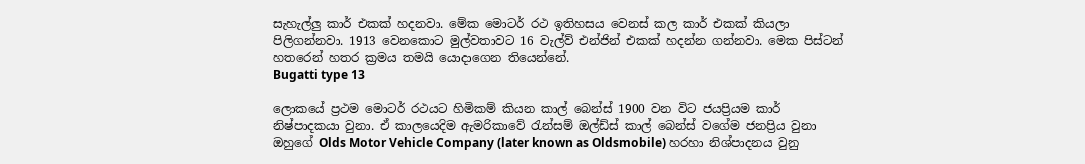සැහැල්ලු කාර් එකක් හදනවා. මේක මොටර් රථ ඉතිහසය වෙනස් කල කාර් එකක් කියලා පිලිගන්නවා. 1913 වෙනකොට මුල්වතාවට 16 වැල්ව් එන්ජින් එකක් හදන්න ගන්නවා. මෙක පිස්ටන් හතරෙන් හතර ක්‍රමය තමයි යොදාගෙන තියෙන්නේ.
Bugatti type 13

ලොකයේ ප්‍රථම මොටර් රථයට හිමිකම් කියන කාල් බෙන්ස් 1900 වන විට ජයප්‍රියම කාර් නිෂ්පාදකයා වුනා. ඒ කාලයෙදිම ඇමරිකාවේ රැන්සම් ඔල්ඩ්ස් කාල් බෙන්ස් වගේම ජනප්‍රිය වුනා ඔහුගේ Olds Motor Vehicle Company (later known as Oldsmobile) හරහා නිශ්පාදනය වුනු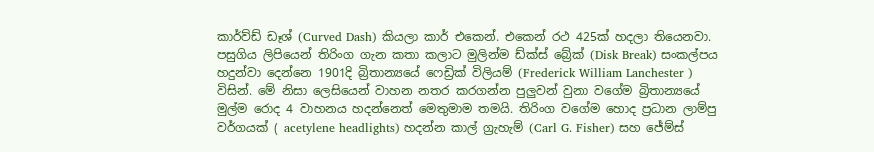කාර්ව්ඩ් ඩෑශ් (Curved Dash) කියලා කාර් එකෙන්. එකෙන් රථ 425ක් හදලා තියෙනවා. පසුගිය ලිපියෙන් තිරිංග ගැන කතා කලාට මුලින්ම ඩ්ක්ස් බ්‍රේක් (Disk Break) සංකල්පය හදුන්වා දෙන්නෙ 1901දි බ්‍රිතාන්‍යයේ ෆෙඩ්‍රික් විලියම් (Frederick William Lanchester ) විසින්. මේ නිසා ලෙසියෙන් වාහන නතර කරගන්න පුලුවන් වුනා වගේම බ්‍රිතාන්‍යයේ මුල්ම රොද 4 වාහනය හදන්නෙත් මෙතුමාම තමයි. තිරිංග වගේම හොද ප්‍රධාන ලාම්පු වර්ගයක් ( acetylene headlights) හදන්න කාල් ග්‍රැහැම් (Carl G. Fisher) සහ ජේම්ස්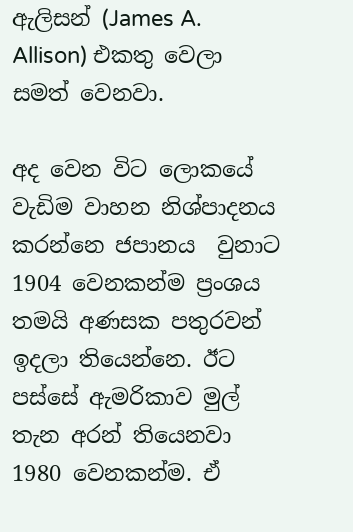ඇලිසන් (James A. Allison) එකතු වෙලා සමත් වෙනවා.

අද වෙන විට ලොකයේ වැඩිම වාහන නිශ්පාදනය කරන්නෙ ජපානය  වුනාට 1904 වෙනකන්ම ප්‍රංශය තමයි අණසක පතුරවන් ඉදලා තියෙන්නෙ. ඊට පස්සේ ඇමරිකාව මුල් තැන අරන් තියෙනවා 1980 වෙනකන්ම. ඒ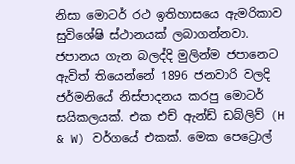නිසා මොටර් රථ ඉතිහාසයෙ ඇමරිකාව සුවිශේෂි ස්ථානයක් ලබාගන්නවා. ජපානය ගැන බලද්දි මුලින්ම ජපානෙට ඇවිත් තියෙන්නේ 1896 ජනවාරි වලදි ජර්මනියේ නිස්පාදනය කරපු මොටර් සයිකලයක්. එක එච් ඇන්ඩ් ඩබ්ලිව් (H & W) වර්ගයේ එකක්. මෙක පෙට්‍රොල්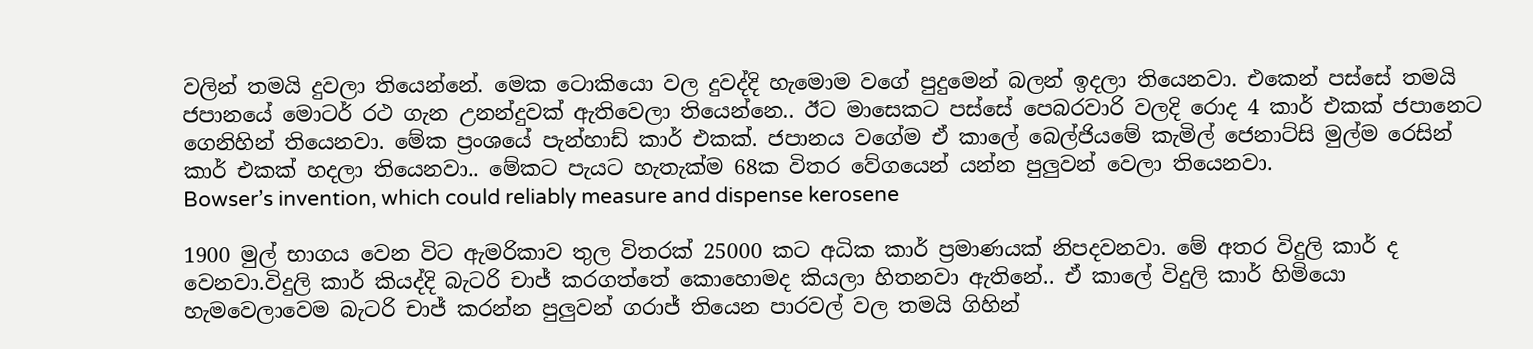වලින් තමයි දුවලා තියෙන්නේ. මෙක ටොකියො වල දුවද්දි හැමොම වගේ පුදුමෙන් බලන් ඉදලා තියෙනවා. එකෙන් පස්සේ තමයි ජපානයේ මොටර් රථ ගැන උනන්දුවක් ඇතිවෙලා තියෙන්නෙ.. ඊට මාසෙකට පස්සේ පෙබරවාරි වලදි රොද 4 කාර් එකක් ජපානෙට ගෙනිහින් තියෙනවා. මේක ප්‍රංශයේ පැන්හාඩ් කාර් එකක්. ජපානය වගේම ඒ කාලේ බෙල්ජියමේ කැමිල් ජෙනාට්සි මුල්ම රෙසින් කාර් එකක් හදලා තියෙනවා.. මේකට පැයට හැතැක්ම 68ක විතර වේගයෙන් යන්න පුලුවන් වෙලා තියෙනවා.
Bowser’s invention, which could reliably measure and dispense kerosene

1900 මුල් භාගය වෙන විට ඇමරිකාව තුල විතරක් 25000 කට අධික කාර් ප්‍රමාණයක් නිපදවනවා. මේ අතර විදුලි කාර් ද වෙනවා.විදුලි කාර් කියද්දි බැටරි චාජ් කරගත්තේ කොහොමද කියලා හිතනවා ඇතිනේ.. ඒ කාලේ විදුලි කාර් හිමියො හැමවෙලාවෙම බැටරි චාජ් කරන්න පුලුවන් ගරාජ් තියෙන පාරවල් වල තමයි ගිහින්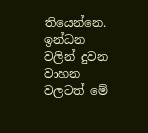තියෙන්නෙ. ඉන්ධන වලින් දුවන වාහන වලටත් මේ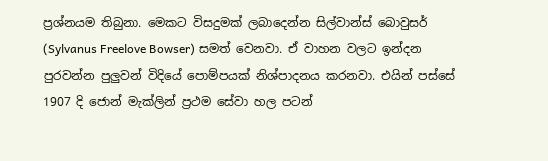ප්‍රශ්නයම තිබුනා. මෙකට විසදුමක් ලබාදෙන්න සිල්වාන්ස් බොවුසර් (Sylvanus Freelove Bowser) සමත් වෙනවා. ඒ වාහන වලට ඉන්දන පුරවන්න පුලුවන් විදියේ පොම්පයක් නිශ්පාදනය කරනවා. එයින් පස්සේ 1907 දි ජොන් මැක්ලින් ප්‍රථම සේවා හල පටන්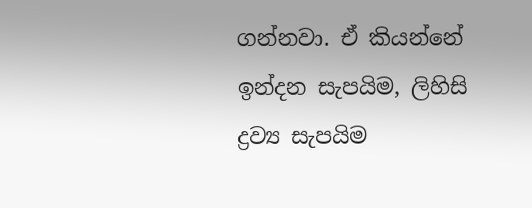ගන්නවා. ඒ කියන්නේ ඉන්දන සැපයිම, ලිහිසි ද්‍රව්‍ය සැපයිම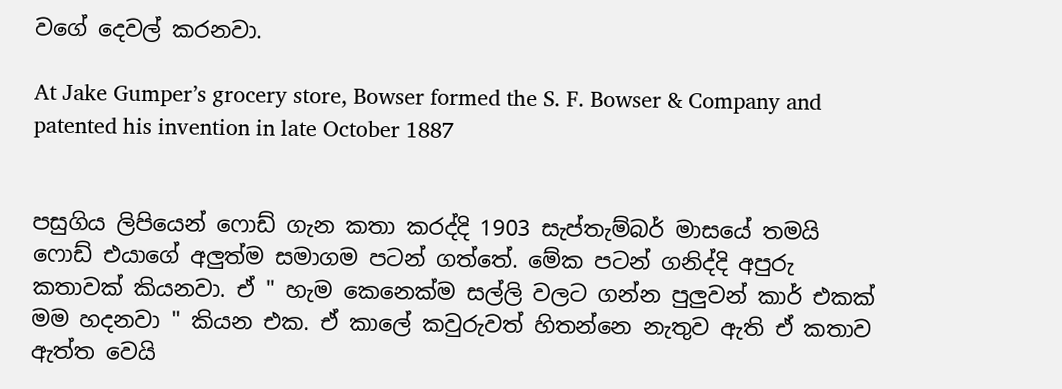වගේ දෙවල් කරනවා.

At Jake Gumper’s grocery store, Bowser formed the S. F. Bowser & Company and patented his invention in late October 1887


පසුගිය ලිපියෙන් ෆොඩ් ගැන කතා කරද්දි 1903 සැප්තැම්බර් මාසයේ තමයි ෆොඩ් එයාගේ අලුත්ම සමාගම පටන් ගත්තේ. මේක පටන් ගනිද්දි අපුරු කතාවක් කියනවා. ඒ " හැම කෙනෙක්ම සල්ලි වලට ගන්න පුලුවන් කාර් එකක් මම හදනවා " කියන එක. ඒ කාලේ කවුරුවත් හිතන්නෙ නැතුව ඇති ඒ කතාව ඇත්ත වෙයි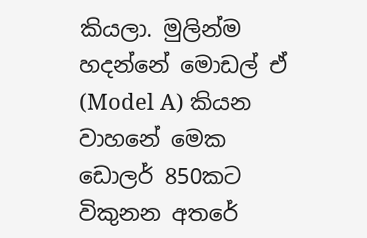කියලා. මුලින්ම හදන්නේ මොඩල් ඒ (Model A) කියන වාහනේ මෙක ඩොලර් 850කට විකුනන අතරේ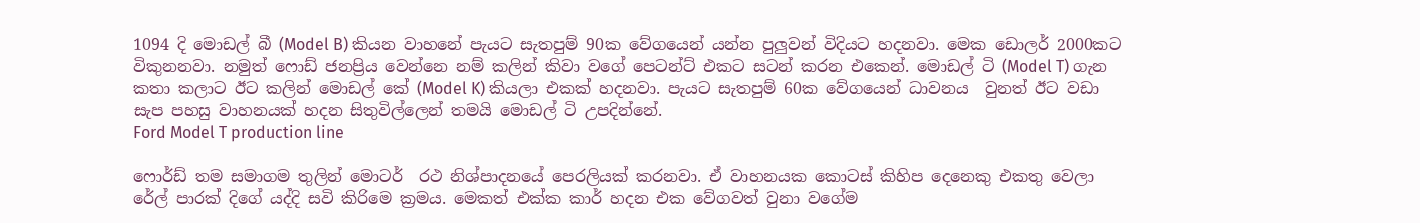1094 දි මොඩල් බී (Model B) කියන වාහනේ පැයට සැතපුම් 90ක වේගයෙන් යන්න පුලුවන් විදියට හදනවා. මෙක ඩොලර් 2000කට විකුනනවා. නමුත් ෆොඩ් ජනප්‍රිය වෙන්නෙ නම් කලින් කිවා වගේ පෙටන්ට් එකට සටන් කරන එකෙන්. මොඩල් ටි (Model T) ගැන කතා කලාට ඊට කලින් මොඩල් කේ (Model K) කියලා එකක් හදනවා. පැයට සැතපුම් 60ක වේගයෙන් ධාවනය  වුනත් ඊට වඩා සැප පහසු වාහනයක් හදන සිතුවිල්ලෙන් තමයි මොඩල් ටි උපදින්නේ.
Ford Model T production line

ෆොර්ඩ් තම සමාගම තුලින් මොටර්  රථ නිශ්පාදනයේ පෙරලියක් කරනවා. ඒ වාහනයක කොටස් කිහිප දෙනෙකු එකතු වෙලා රේල් පාරක් දිගේ යද්දි සවි කිරිමෙ ක්‍රමය. මෙකත් එක්ක කාර් හදන එක වේගවත් වුනා වගේම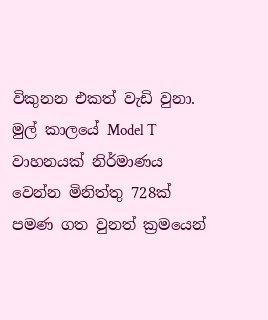විකුනන එකත් වැඩි වුනා. මුල් කාලයේ Model T වාහනයක් නිර්මාණය වෙන්න මිනිත්තු 728ක් පමණ ගත වුනත් ක්‍රමයෙන්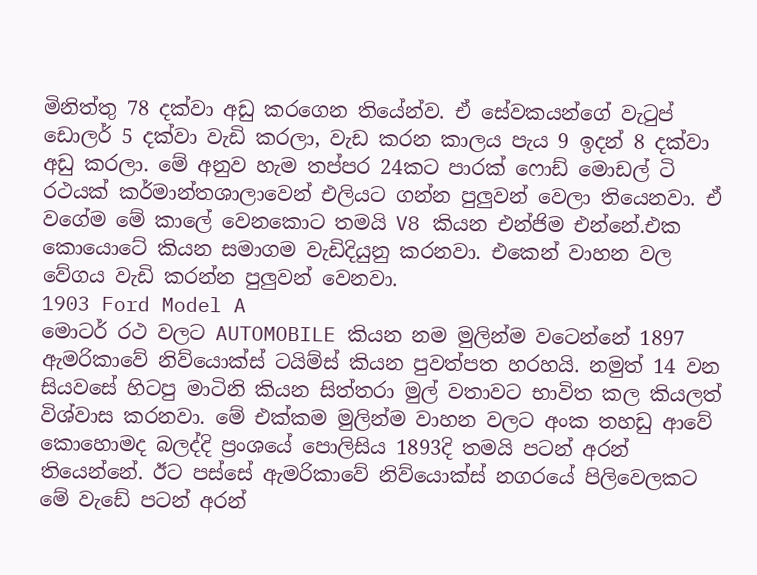මිනිත්තු 78 දක්වා අඩු කරගෙන තියේන්ව. ඒ සේවකයන්ගේ වැටුප් ඩොලර් 5 දක්වා වැඩි කරලා, වැඩ කරන කාලය පැය 9 ඉදන් 8 දක්වා අඩු කරලා. මේ අනුව හැම තප්පර 24කට පාරක් ෆොඩ් මොඩල් ටි රථයක් කර්මාන්තශාලාවෙන් එලියට ගන්න පුලුවන් වෙලා තියෙනවා. ඒ වගේම මේ කාලේ වෙනකොට තමයි V8 කියන එන්ජිම එන්නේ.එක කොයොටේ කියන සමාගම වැඩිදියුනු කරනවා. එකෙන් වාහන වල වේගය වැඩි කරන්න පුලුවන් වෙනවා.
1903 Ford Model A
මොටර් රථ වලට AUTOMOBILE කියන නම මුලින්ම වටෙන්නේ 1897 ඇමරිකාවේ නිව්යොක්ස් ටයිම්ස් කියන පුවත්පත හරහයි. නමුත් 14 වන සියවසේ හිටපු මාටිනි කියන සිත්තරා මුල් වතාවට භාවිත කල කියලත් විශ්වාස කරනවා. මේ එක්කම මුලින්ම වාහන වලට අංක තහඩු ආවේ කොහොමද බලද්දි ප්‍රංශයේ පොලිසිය 1893දි තමයි පටන් අරන් තියෙන්නේ. ඊට පස්සේ ඇමරිකාවේ නිව්යොක්ස් නගරයේ පිලිවෙලකට මේ වැඩේ පටන් අරන්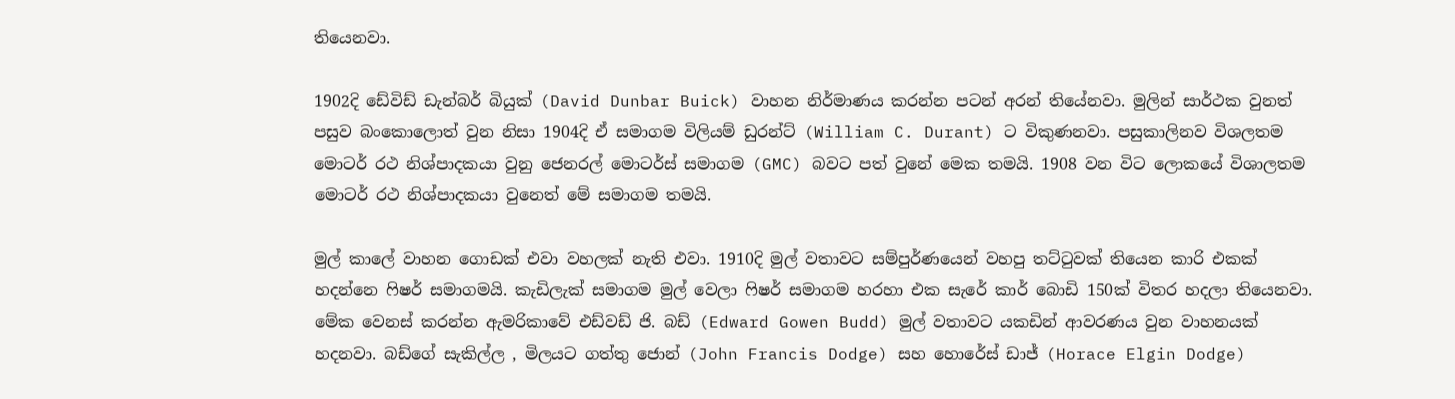තියෙනවා.

1902දි ඩේවිඩ් ඩැන්බර් බියුක් (David Dunbar Buick) වාහන නිර්මාණය කරන්න පටන් අරන් තියේනවා. මුලින් සාර්ථක වුනත් පසුව බංකොලොත් වුන නිසා 1904දි ඒ සමාගම විලියම් ඩුරන්ට් (William C. Durant) ට විකුණනවා. පසුකාලිනව විශලතම මොටර් රථ නිශ්පාදකයා වුනු ජෙනරල් මොටර්ස් සමාගම (GMC) බවට පත් වුනේ මෙක තමයි. 1908 වන විට ලොකයේ විශාලතම මොටර් රථ නිශ්පාදකයා වුනෙත් මේ සමාගම තමයි.

මුල් කාලේ වාහන ගොඩක් එවා වහලක් නැති එවා. 1910දි මුල් වතාවට සම්පුර්ණයෙන් වහපු තට්ටුවක් තියෙන කාරි එකක් හදන්නෙ ෆිෂර් සමාගමයි. කැඩිලැක් සමාගම මුල් වෙලා ෆිෂර් සමාගම හරහා එක සැරේ කාර් බොඩි 150ක් විතර හදලා තියෙනවා.  මේක වෙනස් කරන්න ඇමරිකාවේ එඩ්වඩ් ජි. බඩ් (Edward Gowen Budd) මුල් වතාවට යකඩින් ආවරණය වුන වාහනයක් හදනවා. බඩ්ගේ සැකිල්ල , මිලයට ගත්තු ජොන් (John Francis Dodge) සහ හොරේස් ඩාජ් (Horace Elgin Dodge)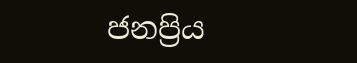ජනප්‍රිය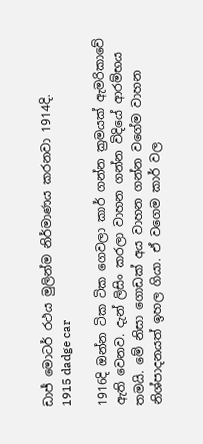ඩාජ් මොටර් රථය මුලින්ම නිර්මාණය කරනවා 1914දි.
1915 dadge car

1916දි ඔන්න ටික ටික ගෙවලා කාර් ගන්න ක්‍රමයක් ඇමරිකාවේ ඇති වෙනව. දැන් ලිසිං කරලා වාහන ගන්න විදියේ ආරම්භය තමයි. මේ නිසා ගොඩක් අය වාහන ගන්න වගේම වාහන නිශ්පාදනයත් ඉහල ගියා. ඒ වගෙම කාර් වල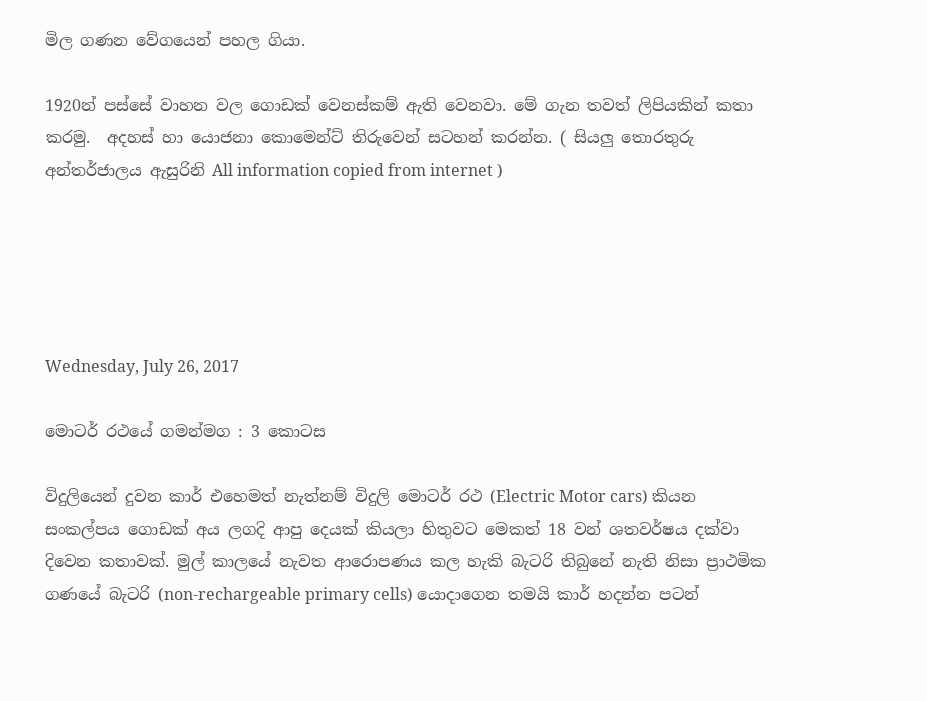මිල ගණන වේගයෙන් පහල ගියා.

1920න් පස්සේ වාහන වල ගොඩක් වෙනස්කම් ඇති වෙනවා. මේ ගැන තවත් ලිපියකින් කතා කරමු.  අදහස් හා යොජනා කොමෙන්ට් තිරුවෙන් සටහන් කරන්න. ( සියලු තොරතුරු අන්තර්ජාලය ඇසුරිනි All information copied from internet )





Wednesday, July 26, 2017

මොටර් රථයේ ගමන්මග : 3 කොටස

විදුලියෙන් දුවන කාර් එහෙමත් නැත්නම් විදුලි මොටර් රථ (Electric Motor cars) කියන සංකල්පය ගොඩක් අය ලගදි ආපු දෙයක් කියලා හිතුවට මෙකත් 18 වන් ශතවර්ෂය දක්වා දිවෙන කතාවක්. මුල් කාලයේ නැවත ආරොපණය කල හැකි බැටරි තිබුනේ නැති නිසා ප්‍රාථමික ගණයේ බැටරි (non-rechargeable primary cells) යොදාගෙන තමයි කාර් හදන්න පටන්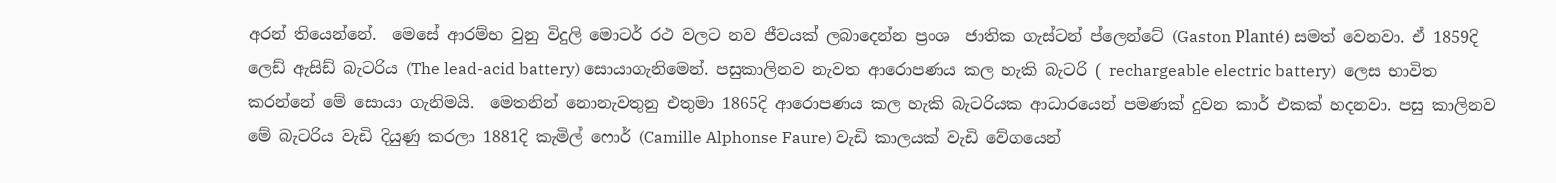අරන් තියෙන්නේ.  මෙසේ ආරම්භ වුනු විදුලි මොටර් රථ වලට නව ජීවයක් ලබාදෙන්න ප්‍රංශ  ජාතික ගැස්ටන් ප්ලෙන්ටේ (Gaston Planté) සමත් වෙනවා. ඒ 1859දි ලෙඩ් ඇසිඩ් බැටරිය (The lead-acid battery) සොයාගැනිමෙන්. පසුකාලිනව නැවත ආරොපණය කල හැකි බැටරි ( rechargeable electric battery)  ලෙස භාවිත කරන්නේ මේ සොයා ගැනිමයි.  මෙතනින් නොනැවතුනු එතුමා 1865දි ආරොපණය කල හැකි බැටරියක ආධාරයෙන් පමණක් දුවන කාර් එකක් හදනවා. පසු කාලිනව මේ බැටරිය වැඩි දියුණු කරලා 1881දි කැමිල් ෆොර් (Camille Alphonse Faure) වැඩි කාලයක් වැඩි වේගයෙන්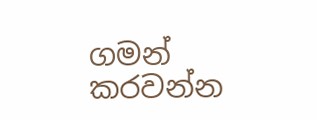ගමන් කරවන්න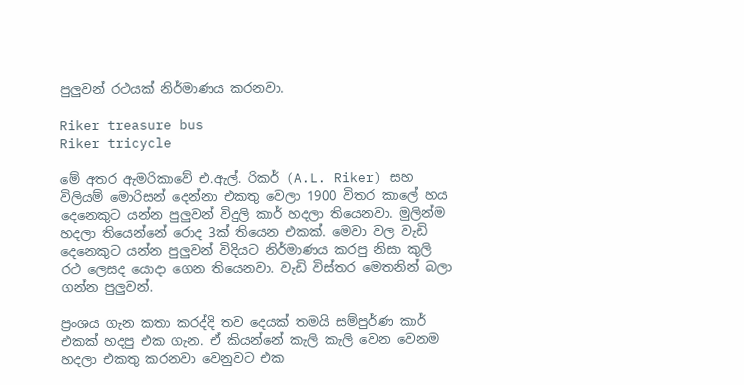පුලුවන් රථයක් නිර්මාණය කරනවා.

Riker treasure bus                                                                   Riker tricycle

මේ අතර ඇමරිකාවේ එ.ඇල්. රිකර් (A.L. Riker) සහ විලියම් මොරිසන් දෙන්නා එකතු වෙලා 1900 විතර කාලේ හය දෙනෙකුට යන්න පුලුවන් විදුලි කාර් හදලා තියෙනවා. මුලින්ම හදලා තියෙන්නේ රොද 3ක් තියෙන එකක්. මෙවා වල වැඩි දෙනෙකුට යන්න පුලුවන් විදියට නිර්මාණය කරපු නිසා කුලි රථ ලෙසද යොදා ගෙන තියෙනවා. වැඩි විස්තර මෙතනින් බලා ගන්න පුලුවන්.

ප්‍රංශය ගැන කතා කරද්දි තව දෙයක් තමයි සම්පුර්ණ කාර් එකක් හදපු එක ගැන. ඒ කියන්නේ කැලි කැලි වෙන වෙනම හදලා එකතු කරනවා වෙනුවට එක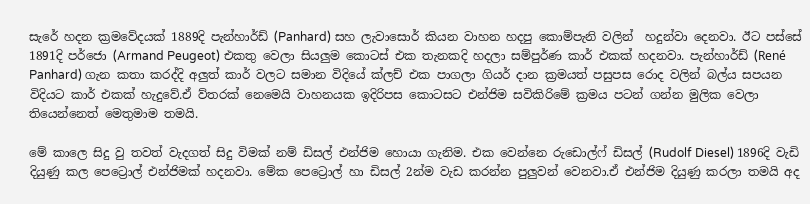සැරේ හදන ක්‍රමවේදයක් 1889දි පැන්හාර්ඩ් (Panhard) සහ ලැවාසොර් කියන වාහන හදපු කොම්පැනි වලින්  හදුන්වා දෙනවා. ඊට පස්සේ 1891දි පර්ජො (Armand Peugeot) එකතු වෙලා සියලුම කොටස් එක තැනකදි හදලා සම්පුර්ණ කාර් එකක් හදනවා. පැන්හාර්ඩ් (René Panhard) ගැන කතා කරද්දි අලුත් කාර් වලට සමාන විදියේ ක්ලච් එක පාගලා ගියර් දාන ක්‍රමයත් පසුපස රොද වලින් බල්ය සපයන  විදියට කාර් එකක් හැදුවේ.ඒ ව්තරක් නෙමෙයි වාහනයක ඉදිරිපස කොටසට එන්ජිම සවිකිරිමේ ක්‍රමය පටන් ගන්න මුලික වෙලා තියෙන්නෙත් මෙතුමාම තමයි.

මේ කාලෙ සිදු වු තවත් වැදගත් සිදු විමක් නම් ඩිසල් එන්ජිම හොයා ගැනිම. එක වෙන්නෙ රුඩොල්ෆ් ඩිසල් (Rudolf Diesel) 1896දි වැඩි දියුණු කල පෙට්‍රොල් එන්ජිමක් හදනවා. මේක පෙට්‍රොල් හා ඩිසල් 2න්ම වැඩ කරන්න පුලුවන් වෙනවා.ඒ එන්ජිම දියුණු කරලා තමයි අද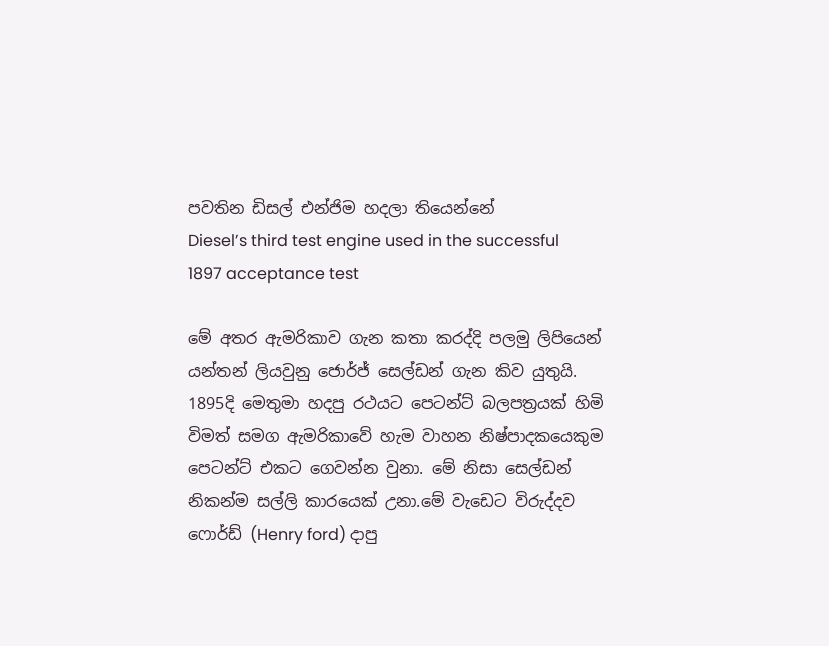පවතින ඩිසල් එන්ජිම හදලා තියෙන්නේ
Diesel’s third test engine used in the successful 1897 acceptance test

මේ අතර ඇමරිකාව ගැන කතා කරද්දි පලමු ලිපියෙන් යන්තන් ලියවුනු ජොර්ජ් සෙල්ඩන් ගැන කිව යුතුයි. 1895දි මෙතුමා හදපු රථයට පෙටන්ට් බලපත්‍රයක් හිමි විමත් සමග ඇමරිකාවේ හැම වාහන නිෂ්පාදකයෙකුම පෙටන්ට් එකට ගෙවන්න වුනා. මේ නිසා සෙල්ඩන් නිකන්ම සල්ලි කාරයෙක් උනා.මේ වැඩෙට විරුද්දව ෆොර්ඩ් (Henry ford) දාපු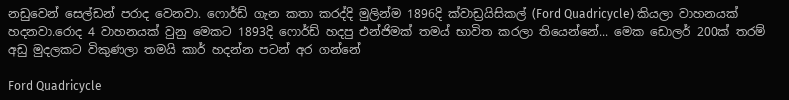නඩුවෙන් සෙල්ඩන් පරාද වෙනවා. ෆොර්ඩ් ගැන කතා කරද්දි මුලින්ම 1896දි ක්වාඩ්‍රයිසිකල් (Ford Quadricycle) කියලා වාහනයක් හදනවා.රොද 4 වාහනයක් වුනු මෙකට 1893දි ෆොර්ඩ් හදපු එන්ජිමක් තමය් භාවිත කරලා තියෙන්නේ... මෙක ඩොලර් 200ක් තරම් අඩු මුදලකට විකුණලා තමයි කාර් හදන්න පටන් අර ගන්නේ

Ford Quadricycle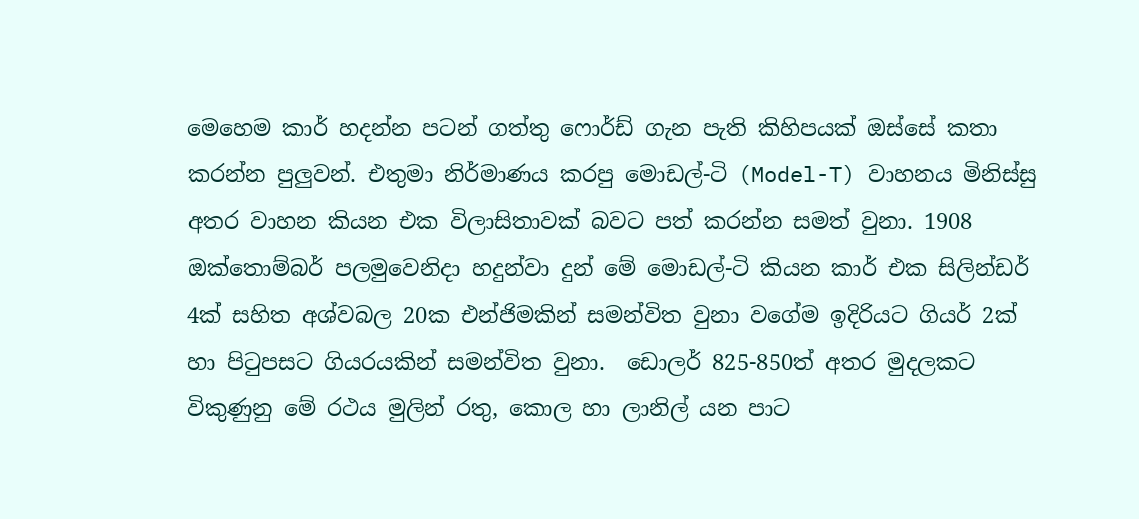මෙහෙම කාර් හදන්න පටන් ගත්තු ෆොර්ඩ් ගැන පැති කිහිපයක් ඔස්සේ කතා කරන්න පුලුවන්. එතුමා නිර්මාණය කරපු මොඩල්-ටි (Model-T) වාහනය මිනිස්සු අතර වාහන කියන එක විලාසිතාවක් බවට පත් කරන්න සමත් වුනා. 1908 ඔක්තොම්බර් පලමුවෙනිදා හදුන්වා දුන් මේ මොඩල්-ටි කියන කාර් එක සිලින්ඩර් 4ක් සහිත අශ්වබල 20ක එන්ජිමකින් සමන්විත වුනා වගේම ඉදිරියට ගියර් 2ක් හා පිටුපසට ගියරයකින් සමන්විත වුනා.  ඩොලර් 825-850ත් අතර මුදලකට විකුණුනු මේ රථය මුලින් රතු, කොල හා ලානිල් යන පාට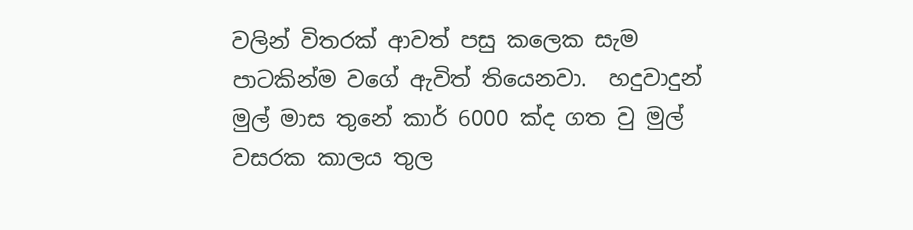වලින් විතරක් ආවත් පසු කලෙක සැම පාටකින්ම වගේ ඇවිත් තියෙනවා.  හදුවාදුන් මුල් මාස තුනේ කාර් 6000 ක්ද ගත වු මුල් වසරක කාලය තුල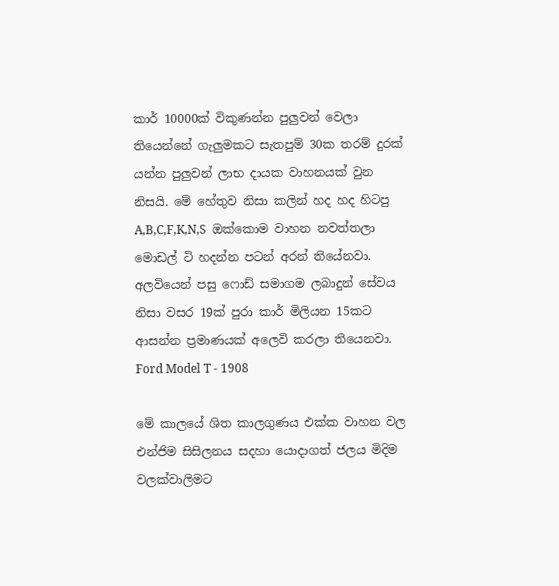කාර් 10000ක් විකුණන්න පුලුවන් වෙලා තියෙන්නේ ගැලුමකට සැතපුම් 30ක තරම් දුරක් යන්න පුලුවන් ලාභ දායක වාහනයක් වුන නිසයි. මේ හේතුව නිසා කලින් හද හද හිටපු A,B,C,F,K,N,S  ඔක්කොම වාහන නවත්තලා මොඩල් ටි හදන්න පටන් අරන් තියේනවා. අලවියෙන් පසු ෆොඩ් සමාගම ලබාදුන් සේවය නිසා වසර 19ක් පුරා කාර් මිලියන 15කට ආසන්න ප්‍රමාණයක් අලෙවි කරලා තියෙනවා.
Ford Model T - 1908

මේ කාලයේ ශිත කාලගුණය එක්ක වාහන වල එන්ජිම සිසිලනය සදහා යොදාගත් ජලය මිදිම වලක්වාලිමට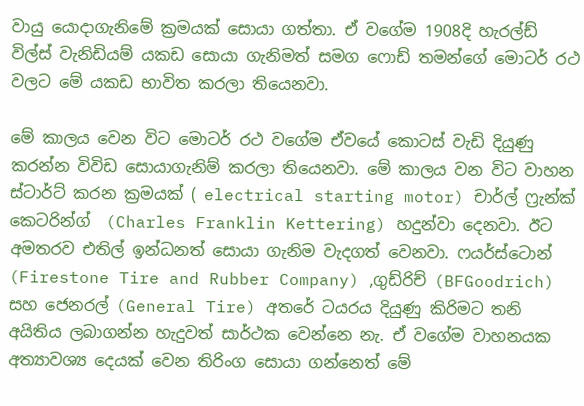වායු යොදාගැනිමේ ක්‍රමයක් සොයා ගත්තා. ඒ වගේම 1908දි හැරල්ඩ් විල්ස් වැනිඩියම් යකඩ සොයා ගැනිමත් සමග ෆොඩ් තමන්ගේ මොටර් රථ වලට මේ යකඩ භාවිත කරලා තියෙනවා.

මේ කාලය වෙන විට මොටර් රථ වගේම ඒවයේ කොටස් වැඩි දියුණු කරන්න විවිඩ සොයාගැනිම් කරලා තියෙනවා. මේ කාලය වන විට වාහන ස්ටාර්ට් කරන ක්‍රමයක් ( electrical starting motor) චාර්ල් ෆ්‍රැන්ක් කෙටරින්ග්  (Charles Franklin Kettering) හදුන්වා දෙනවා. ඊට අමතරව එතිල් ඉන්ධනත් සොයා ගැනිම වැදගත් වෙනවා. ෆයර්ස්ටොන් (Firestone Tire and Rubber Company) ,ගුඩ්රිච් (BFGoodrich) සහ ජෙනරල් (General Tire) අතරේ ටයරය දියුණු කිරිමට තනි අයිතිය ලබාගන්න හැදුවත් සාර්ථක වෙන්නෙ නැ. ඒ වගේම වාහනයක අත්‍යාවශ්‍ය දෙයක් වෙන තිරිංග සොයා ගන්නෙත් මේ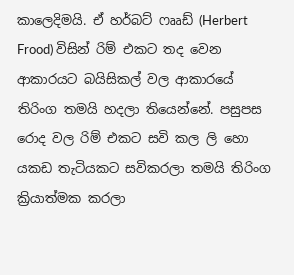කාලෙදිමයි. ඒ හර්බට් ෆෲඩ් (Herbert Frood) විසින් රිම් එකට තද වෙන ආකාරයට බයිසිකල් වල ආකාරයේ තිරිංග තමයි හදලා තියෙන්නේ. පසුපස රොද වල රිම් එකට සවි කල ලි හො යකඩ තැටියකට සවිකරලා තමයි තිරිංග ක්‍රියාත්මක කරලා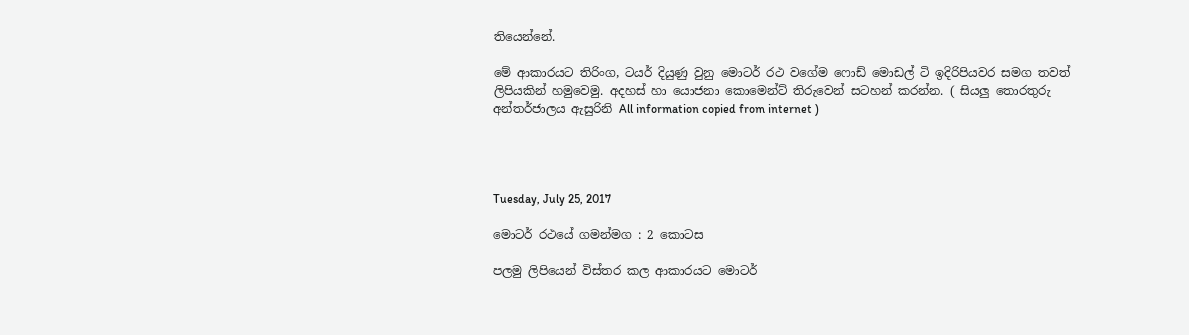තියෙන්නේ.

මේ ආකාරයට තිරිංග, ටයර් දියුණු වුනු මොටර් රථ වගේම ෆොඩ් මොඩල් ටි ඉදිරිපියවර සමග තවත් ලිපියකින් හමුවෙමු. අදහස් හා යොජනා කොමෙන්ට් තිරුවෙන් සටහන් කරන්න. ( සියලු තොරතුරු අන්තර්ජාලය ඇසුරිනි All information copied from internet )




Tuesday, July 25, 2017

මොටර් රථයේ ගමන්මග : 2 කොටස

පලමු ලිපියෙන් විස්තර කල ආකාරයට මොටර්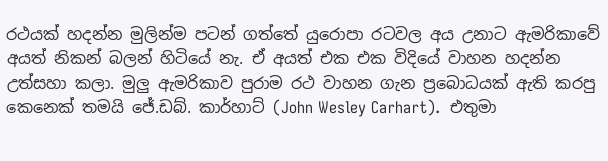රථයක් හදන්න මුලින්ම පටන් ගත්තේ යුරොපා රටවල අය උනාට ඇමරිකාවේ අයත් නිකන් බලන් හිටියේ නැ. ඒ අයත් එක එක විදියේ වාහන හදන්න උත්සහා කලා. මුලු ඇමරිකාව පුරාම රථ වාහන ගැන ප්‍රබොධයක් ඇති කරපු කෙනෙක් තමයි ජේ.ඩබ්. කාර්හාට් (John Wesley Carhart).  එතුමා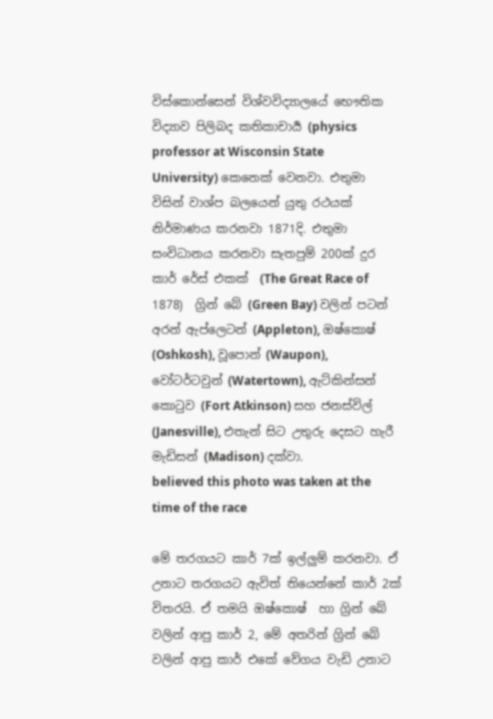විස්කොන්සෙන් විශ්වවිද්‍යාලයේ භෞතික විද්‍යාව පිලිබද කතිකාචාර්‍ය (physics professor at Wisconsin State University) කෙනෙක් වෙනවා. එතුමා විසින් වාශ්ප බලයෙන් යුතු රථයක් නිර්මාණය කරනවා 1871දි. එතුමා  සංවිධානය කරනවා සැතපුම් 200ක් දුර කාර් රේස් එකක්  (The Great Race of 1878)  ග්‍රින් බේ (Green Bay) වලින් පටන් අරන් ඇප්ලෙටන් (Appleton), ඔෂ්කොෂ් (Oshkosh), වූපොන් (Waupon), වෝටර්ටවුන් (Watertown), ඇට්කින්සන් කොටුව (Fort Atkinson) සහ ජනස්විල් (Janesville), එතැන් සිට උතුරු දෙසට හැරී මැඩිසන් (Madison) දක්වා.
believed this photo was taken at the time of the race

මේ තරගයට කාර් 7ක් ඉල්ලුම් කරනවා. ඒ උනාට තරගයට ඇවිත් තියෙන්නේ කාර් 2ක් විතරයි. ඒ තමයි ඔෂ්කොෂ්  හා ග්‍රින් බේ වලින් ආපු කාර් 2, මේ අතරින් ග්‍රින් බේ වලින් ආපු කාර් එකේ වේගය වැඩි උනාට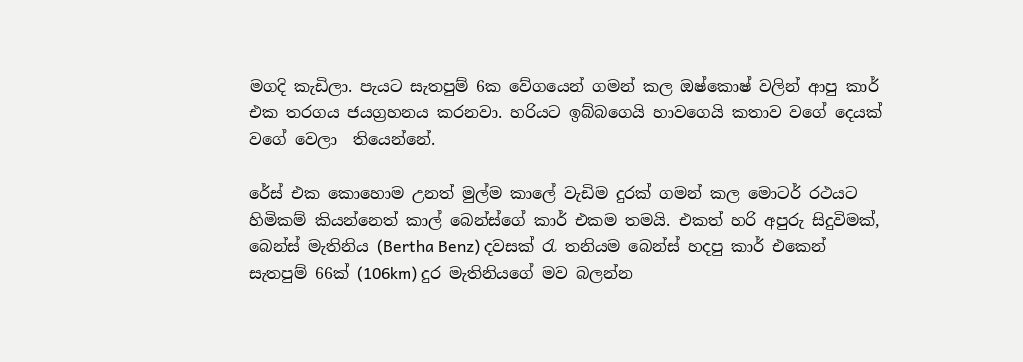මගදි කැඩිලා. පැයට සැතපුම් 6ක වේගයෙන් ගමන් කල ඔෂ්කොෂ් වලින් ආපු කාර් එක තරගය ජයග්‍රහනය කරනවා. හරියට ඉබ්බගෙයි හාවගෙයි කතාව වගේ දෙයක්
වගේ වෙලා  තියෙන්නේ.

රේස් එක කොහොම උනත් මුල්ම කාලේ වැඩිම දුරක් ගමන් කල මොටර් රථයට හිමිකම් කියන්නෙත් කාල් බෙන්ස්ගේ කාර් එකම තමයි. එකත් හරි අපුරු සිදුවිමක්, බෙන්ස් මැතිනිය (Bertha Benz) දවසක් රැ තනියම බෙන්ස් හදපු කාර් එකෙන් සැතපුම් 66ක් (106km) දුර මැතිනියගේ මව බලන්න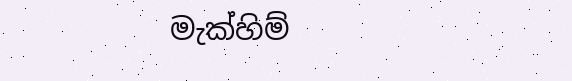මැක්හිම්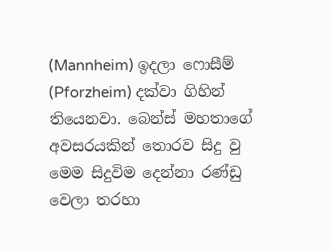(Mannheim) ඉදලා ෆොසීම් (Pforzheim) දක්වා ගිහින් තියෙනවා. බෙන්ස් මහතාගේ අවසරයකින් තොරව සිදු වු මෙම සිදුවිම දෙන්නා රණ්ඩු වෙලා තරහා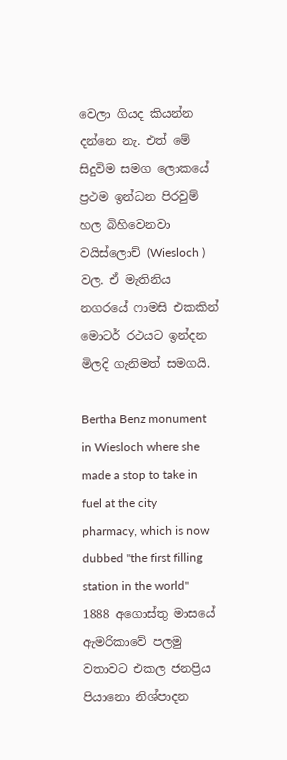වෙලා ගියද කියන්න දන්නෙ නැ. එත් මේ සිදුවිම සමග ලොකයේ ප්‍රථම ඉන්ධන පිරවුම් හල බිහිවෙනවා වයිස්ලොච් (Wiesloch ) වල. ඒ මැතිනිය නගරයේ ෆාමසි එකකින් මොටර් රථයට ඉන්දන මිලදි ගැනිමත් සමගයි.

Bertha Benz monument in Wiesloch where she made a stop to take in fuel at the city pharmacy, which is now dubbed "the first filling station in the world"
1888 අගොස්තු මාසයේ ඇමරිකාවේ පලමු වතාවට එකල ජනප්‍රිය පියානො නිශ්පාදන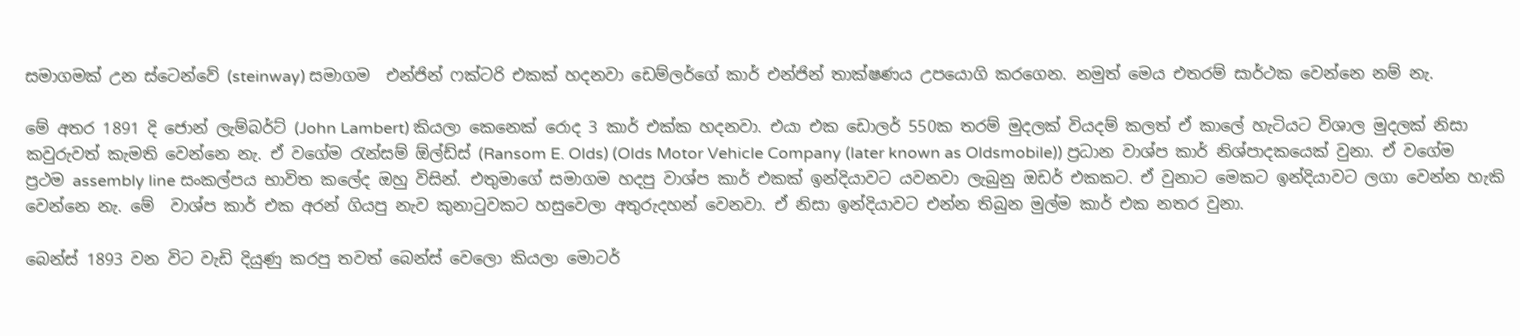සමාගමක් උන ස්ටෙන්වේ (steinway) සමාගම  එන්ජින් ෆක්ටරි එකක් හදනවා ඩෙම්ලර්ගේ කාර් එන්ජින් තාක්ෂණය උපයොගි කරගෙන. නමුත් මෙය එතරම් සාර්ථක වෙන්නෙ නම් නැ.

මේ අතර 1891 දි ජොන් ලැම්බර්ට් (John Lambert) කියලා කෙනෙක් රොද 3 කාර් එක්ක හදනවා. එයා එක ඩොලර් 550ක තරම් මුදලක් වියදම් කලත් ඒ කාලේ හැටියට විශාල මුදලක් නිසා කවුරුවත් කැමති වෙන්නෙ නැ. ඒ වගේම රැන්සම් ඕල්ඩ්ස් (Ransom E. Olds) (Olds Motor Vehicle Company (later known as Oldsmobile)) ප්‍රධාන වාශ්ප කාර් නිශ්පාදකයෙක් වුනා. ඒ වගේම ප්‍රථම assembly line සංකල්පය භාවිත කලේද ඔහු විසින්. එතුමාගේ සමාගම හදපු වාශ්ප කාර් එකක් ඉන්දියාවට යවනවා ලැබුනු ඔඩර් එකකට. ඒ වුනාට මෙකට ඉන්දියාවට ලගා වෙන්න හැකි වෙන්නෙ නැ. මේ  වාශ්ප කාර් එක අරන් ගියපු නැව කුනාටුවකට හසුවෙලා අතුරුදහන් වෙනවා. ඒ නිසා ඉන්දියාවට එන්න තිබුන මුල්ම කාර් එක නතර වුනා.

බෙන්ස් 1893 වන විට වැඩි දියුණු කරපු තවත් බෙන්ස් වෙලො කියලා මොටර්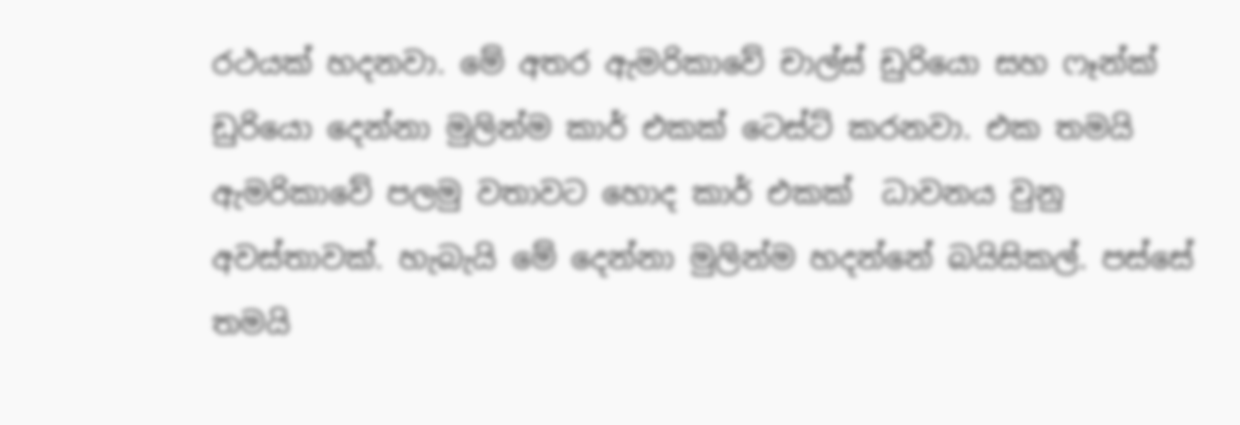රථයක් හදනවා. මේ අතර ඇමරිකාවේ චාල්ස් ඩුරියො සහ ෆෑන්ක් ඩුරියො දෙන්නා මුලින්ම කාර් එකක් ටෙස්ට් කරනවා. එක තමයි ඇමරිකාවේ පලමු වතාවට හොද කාර් එකක්  ධාවනය වුනු අවස්තාවක්. හැබැයි මේ දෙන්නා මුලින්ම හදන්නේ බයිසිකල්. පස්සේ තමයි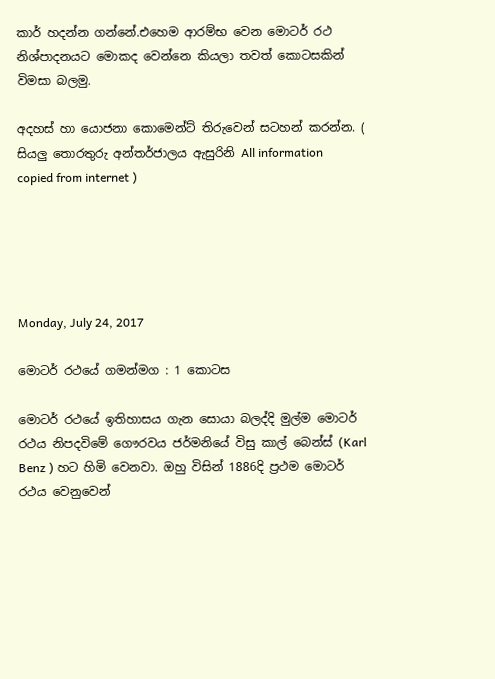කාර් හදන්න ගන්නේ.එහෙම ආරම්භ වෙන මොටර් රථ නිශ්පාදනයට මොකද වෙන්නෙ කියලා තවත් කොටසකින් විමසා බලමු.

අදහස් හා යොජනා කොමෙන්ට් තිරුවෙන් සටහන් කරන්න. ( සියලු තොරතුරු අන්තර්ජාලය ඇසුරිනි All information copied from internet )





Monday, July 24, 2017

මොටර් රථයේ ගමන්මග : 1 කොටස

මොටර් රථයේ ඉතිහාසය ගැන සොයා බලද්දි මුල්ම මොටර් රථය නිපදවිමේ ගෞරවය ජර්මනියේ විසු කාල් බෙන්ස් (Karl Benz ) හට හිමි වෙනවා. ඔහු විසින් 1886දි ප්‍රථම මොටර් රථය වෙනුවෙන්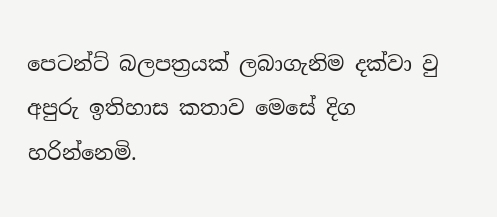පෙටන්ට් බලපත්‍රයක් ලබාගැනිම දක්වා වු අපුරු ඉතිහාස කතාව මෙසේ දිග හරින්නෙමි.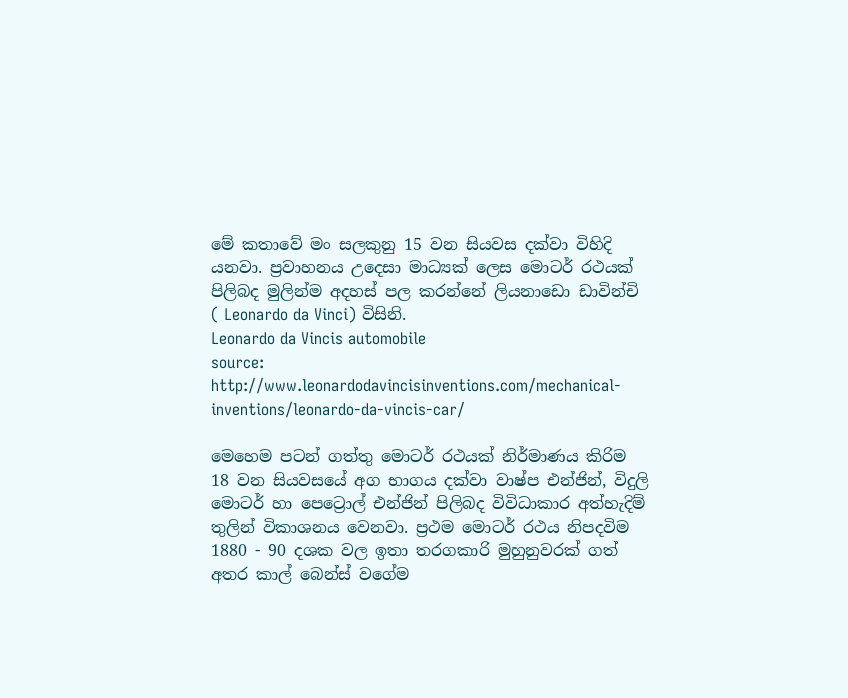මේ කතාවේ මං සලකුනු 15 වන සියවස දක්වා විහිදි යනවා. ප්‍රවාහනය උදෙසා මාධ්‍යක් ලෙස මොටර් රථයක් පිලිබද මුලින්ම අදහස් පල කරන්නේ ලියනාඩො ඩාවින්චි ( Leonardo da Vinci) විසිනි.
Leonardo da Vincis automobile
source: http://www.leonardodavincisinventions.com/mechanical-inventions/leonardo-da-vincis-car/

මෙහෙම පටන් ගත්තු මොටර් රථයක් නිර්මාණය කිරිම 18 වන සියවසයේ අග භාගය දක්වා වාෂ්ප එන්ජින්, විදුලි මොටර් හා පෙට්‍රොල් එන්ජින් පිලිබද විවිධාකාර අත්හැදිම් තුලින් විකාශනය වෙනවා. ප්‍රථම මොටර් රථය නිපදවිම 1880 - 90 දශක වල ඉතා තරගකාරි මුහුනුවරක් ගත් අතර කාල් බෙන්ස් වගේම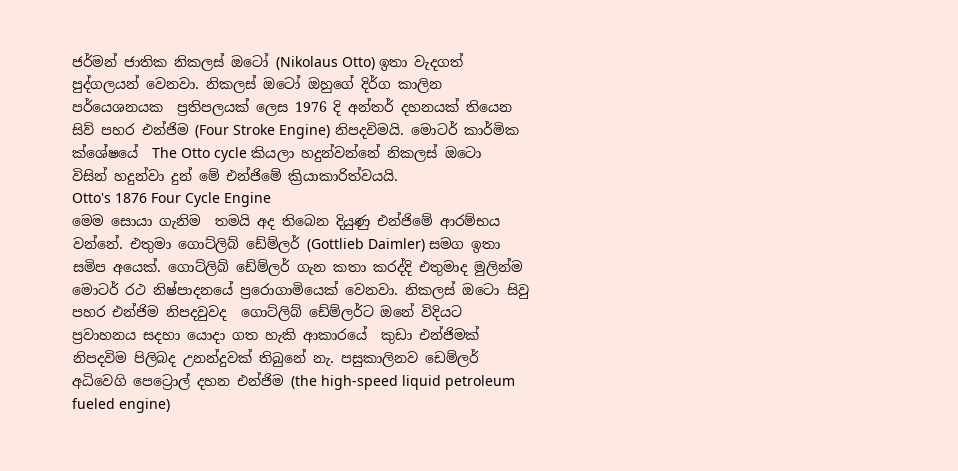ජර්මන් ජාතික නිකලස් ඔටෝ (Nikolaus Otto) ඉතා වැදගත් පුද්ගලයන් වෙනවා. නිකලස් ඔටෝ ඔහුගේ දිර්ග කාලින පර්යෙශනයක  ප්‍රතිපලයක් ලෙස 1976 දි අන්තර් දහනයක් තියෙන සිව් පහර එන්ජිම (Four Stroke Engine) නිපදවිමයි. මොටර් කාර්මික ක්ශේෂයේ  The Otto cycle කියලා හදුන්වන්නේ නිකලස් ඔටො විසින් හදුන්වා දුන් මේ එන්ජිමේ ක්‍රියාකාරිත්වයයි.
Otto's 1876 Four Cycle Engine
මෙම සොයා ගැනිම  තමයි අද තිබෙන දියුණු එන්ජිමේ ආරම්භය වන්නේ. එතුමා ගොට්ලිබ් ඩේම්ලර් (Gottlieb Daimler) සමග ඉතා සමිප අයෙක්. ගොට්ලිබ් ඩේම්ලර් ගැන කතා කරද්දි එතුමාද මුලින්ම මොටර් රථ නිෂ්පාදනයේ ප්‍රරොගාමියෙක් වෙනවා. නිකලස් ඔටො සිවු පහර එන්ජිම නිපදවුවද  ගොට්ලිබ් ඩේම්ලර්ට ඔනේ විදියට ප්‍රවාහනය සදහා යොදා ගත හැකි ආකාරයේ  කුඩා එන්ජිමක් නිපදවිම පිලිබද උනන්දුවක් තිබුනේ නැ. පසුකාලිනව ඩෙම්ලර් අධිවෙගි පෙට්‍රොල් දහන එන්ජිම (the high-speed liquid petroleum fueled engine)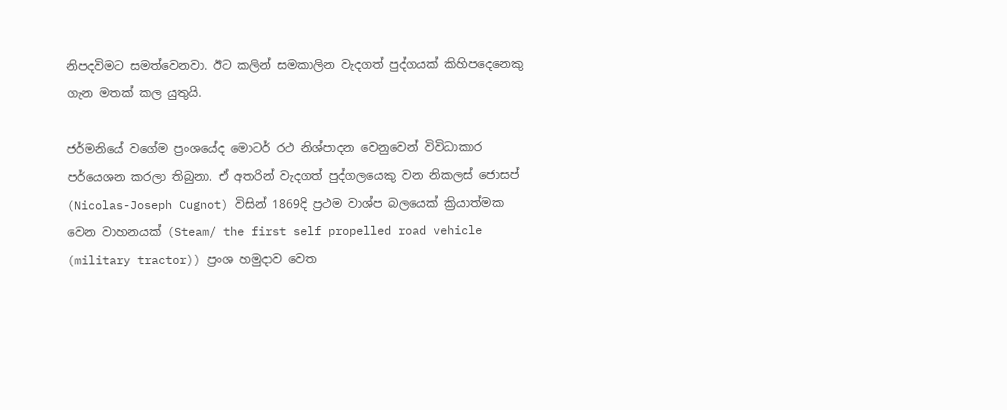නිපදවිමට සමත්වෙනවා. ඊට කලින් සමකාලින වැදගත් පුද්ගයක් කිහිපදෙනෙකු ගැන මතක් කල යුතුයි.

ජර්මනියේ වගේම ප්‍රංශයේද මොටර් රථ නිශ්පාදන වෙනුවෙන් විවිධාකාර පර්යෙශන කරලා තිබුනා. ඒ අතරින් වැදගත් පුද්ගලයෙකු වන නිකලස් ජොසප් (Nicolas-Joseph Cugnot) විසින් 1869දි ප්‍රථම වාශ්ප බලයෙක් ක්‍රියාත්මක වෙන වාහනයක් (Steam/ the first self propelled road vehicle (military tractor)) ප්‍රංශ හමුදාව වෙත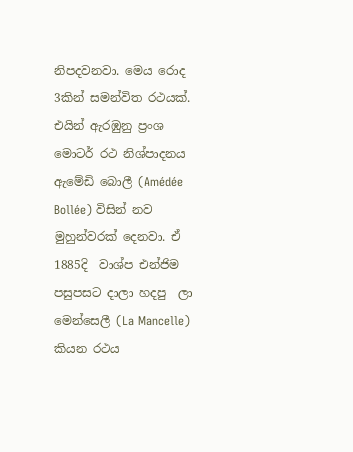නිපදවනවා. මෙය රොද 3කින් සමන්විත රථයක්. එයින් ඇරඹුනු ප්‍රංශ මොටර් රථ නිශ්පාදනය ඇමේඩි බොලී (Amédée Bollée) විසින් නව මුහුන්වරක් දෙනවා. ඒ 1885දි  වාශ්ප එන්ජිම පසුපසට දාලා හදපු  ලා මෙන්සෙලී (La Mancelle) කියන රථය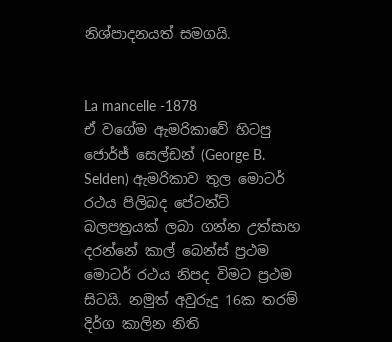නිශ්පාදනයත් සමගයි.


La mancelle -1878
ඒ වගේම ඇමරිකාවේ හිටපු ජොර්ජ් සෙල්ඩන් (George B. Selden) ඇමරිකාව තුල මොටර් රථය පිලිබද පේටන්ට් බලපත්‍රයක් ලබා ගන්න උත්සාහ දරන්නේ කාල් බෙන්ස් ප්‍රථම මොටර් රථය නිපද විමට ප්‍රථම සිටයි. නමුත් අවුරුදු 16ක තරම් දිර්ග කාලින නිති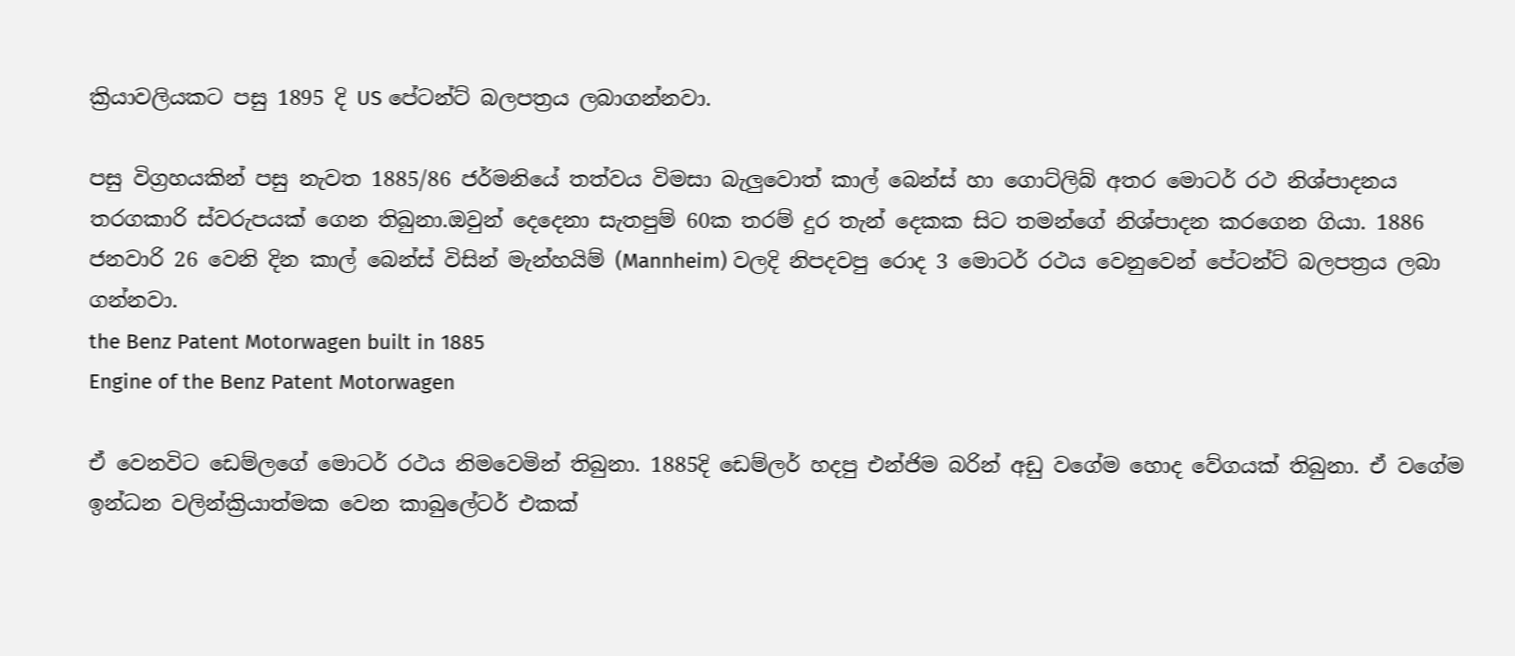ක්‍රියාවලියකට පසු 1895 දි US පේටන්ට් බලපත්‍රය ලබාගන්නවා.

පසු විග්‍රහයකින් පසු නැවත 1885/86 ජර්මනියේ තත්වය විමසා බැලුවොත් කාල් බෙන්ස් හා ගොට්ලිබ් අතර මොටර් රථ නිශ්පාදනය  තරගකාරි ස්වරුපයක් ගෙන තිබුනා.ඔවුන් දෙදෙනා සැතපුම් 60ක තරම් දුර තැන් දෙකක සිට තමන්ගේ නිශ්පාදන කරගෙන ගියා. 1886 ජනවාරි 26 වෙනි දින කාල් බෙන්ස් විසින් මැන්හයිම් (Mannheim) වලදි නිපදවපු රොද 3 මොටර් රථය වෙනුවෙන් පේටන්ට් බලපත්‍රය ලබා ගන්නවා.
the Benz Patent Motorwagen built in 1885
Engine of the Benz Patent Motorwagen

ඒ වෙනවිට ඩෙම්ලගේ මොටර් රථය නිමවෙමින් තිබුනා. 1885දි ඩෙම්ලර් හදපු එන්ජිම බරින් අඩු වගේම හොද වේගයක් තිබුනා. ඒ වගේම ඉන්ධන වලින්ක්‍රියාත්මක වෙන කාබුලේටර් එකක්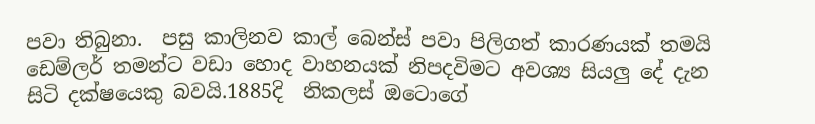පවා තිබුනා.  පසු කාලිනව කාල් බෙන්ස් පවා පිලිගත් කාරණයක් තමයි ඩෙම්ලර් තමන්ට වඩා හොද වාහනයක් නිපදවිමට අවශ්‍ය සියලු දේ දැන සිටි දක්ෂයෙකු බවයි.1885දි  නිකලස් ඔටොගේ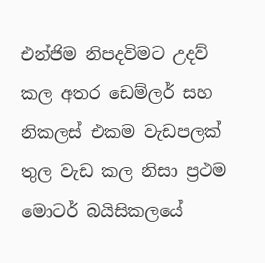එන්ජිම නිපදවිමට උදව් කල අතර ඩෙම්ලර් සහ නිකලස් එකම වැඩපලක් තුල වැඩ කල නිසා ප්‍රථම මොටර් බයිසිකලයේ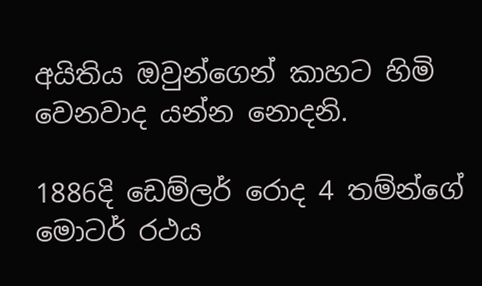අයිතිය ඔවුන්ගෙන් කාහට හිමි වෙනවාද යන්න නොදනි.

1886දි ඩෙම්ලර් රොද 4 තම්න්ගේ මොටර් රථය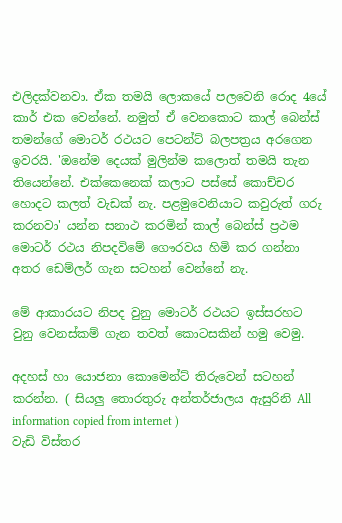එලිදක්වනවා. ඒක තමයි ලොකයේ පලවෙනි රොද 4යේ කාර් එක වෙන්නේ. නමුත් ඒ වෙනකොට කාල් බෙන්ස් තමන්ගේ මොටර් රථයට පෙටන්ට් බලපත්‍රය අරගෙන ඉවරයි. 'ඔනේම දෙයක් මුලින්ම කලොත් තමයි තැන තියෙන්නේ. එක්කෙනෙක් කලාට පස්සේ කොච්චර හොදට කලත් වැඩක් නැ. පළමුවෙනියාට කවුරුත් ගරු කරනවා' යන්න සනාථ කරමින් කාල් බෙන්ස් ප්‍රථම මොටර් රථය නිපදවිමේ ගෞරවය හිමි කර ගන්නා අතර ඩෙම්ලර් ගැන සටහන් වෙන්නේ නැ.

මේ ආකාරයට නිපද වුනු මොටර් රථයට ඉස්සරහට වුනු වෙනස්කම් ගැන තවත් කොටසකින් හමු වෙමු.

අදහස් හා යොජනා කොමෙන්ට් තිරුවෙන් සටහන් කරන්න. ( සියලු තොරතුරු අන්තර්ජාලය ඇසුරිනි All information copied from internet )
වැඩි විස්තර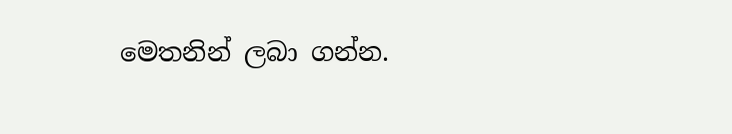මෙතනින් ලබා ගන්න.